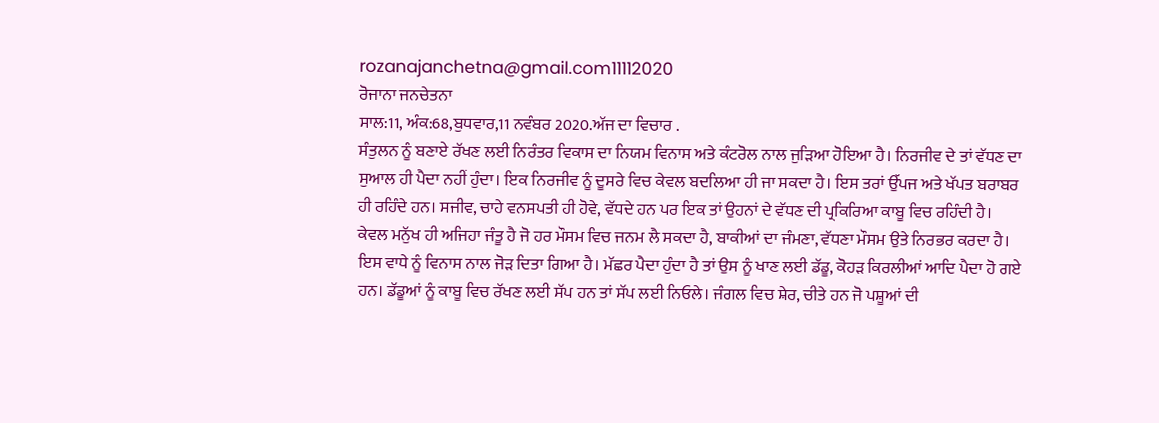rozanajanchetna@gmail.com11112020
ਰੋਜਾਨਾ ਜਨਚੇਤਨਾ
ਸਾਲ:11, ਅੰਕ:68,ਬੁਧਵਾਰ,11 ਨਵੰਬਰ 2020.ਅੱਜ ਦਾ ਵਿਚਾਰ .
ਸੰਤੁਲਨ ਨੂੰ ਬਣਾਏ ਰੱਖਣ ਲਈ ਨਿਰੰਤਰ ਵਿਕਾਸ ਦਾ ਨਿਯਮ ਵਿਨਾਸ ਅਤੇ ਕੰਟਰੋਲ ਨਾਲ ਜੁੜਿਆ ਹੋਇਆ ਹੈ। ਨਿਰਜੀਵ ਦੇ ਤਾਂ ਵੱਧਣ ਦਾ ਸੁਆਲ ਹੀ ਪੈਦਾ ਨਹੀਂ ਹੁੰਦਾ। ਇਕ ਨਿਰਜੀਵ ਨੂੰ ਦੂਸਰੇ ਵਿਚ ਕੇਵਲ ਬਦਲਿਆ ਹੀ ਜਾ ਸਕਦਾ ਹੈ। ਇਸ ਤਰਾਂ ਉੱਪਜ ਅਤੇ ਖੱਪਤ ਬਰਾਬਰ ਹੀ ਰਹਿੰਦੇ ਹਨ। ਸਜੀਵ, ਚਾਹੇ ਵਨਸਪਤੀ ਹੀ ਹੋਵੇ, ਵੱਧਦੇ ਹਨ ਪਰ ਇਕ ਤਾਂ ਉਹਨਾਂ ਦੇ ਵੱਧਣ ਦੀ ਪ੍ਰਕਿਰਿਆ ਕਾਬੂ ਵਿਚ ਰਹਿੰਦੀ ਹੈ। ਕੇਵਲ ਮਨੁੱਖ ਹੀ ਅਜਿਹਾ ਜੰਤੂ ਹੈ ਜੋ ਹਰ ਮੌਸਮ ਵਿਚ ਜਨਮ ਲੈ ਸਕਦਾ ਹੈ, ਬਾਕੀਆਂ ਦਾ ਜੰਮਣਾ, ਵੱਧਣਾ ਮੌਸਮ ਉਤੇ ਨਿਰਭਰ ਕਰਦਾ ਹੈ। ਇਸ ਵਾਧੇ ਨੂੰ ਵਿਨਾਸ ਨਾਲ ਜੋੜ ਦਿਤਾ ਗਿਆ ਹੈ। ਮੱਛਰ ਪੈਦਾ ਹੁੰਦਾ ਹੈ ਤਾਂ ਉਸ ਨੂੰ ਖਾਣ ਲਈ ਡੱਡੂ, ਕੋਹੜ ਕਿਰਲੀਆਂ ਆਦਿ ਪੈਦਾ ਹੋ ਗਏ ਹਨ। ਡੱਡੂਆਂ ਨੂੰ ਕਾਬੂ ਵਿਚ ਰੱਖਣ ਲਈ ਸੱਪ ਹਨ ਤਾਂ ਸੱਪ ਲਈ ਨਿਓਲੇ। ਜੰਗਲ ਵਿਚ ਸ਼ੇਰ, ਚੀਤੇ ਹਨ ਜੋ ਪਸ਼ੂਆਂ ਦੀ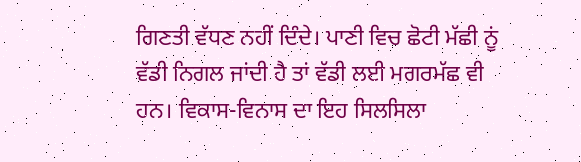ਗਿਣਤੀ ਵੱਧਣ ਨਹੀਂ ਦਿੰਦੇ। ਪਾਣੀ ਵਿਚ ਛੋਟੀ ਮੱਛੀ ਨੂਂ ਵੱਡੀ ਨਿਗਲ ਜਾਂਦੀ ਹੈ ਤਾਂ ਵੱਡੀ ਲਈ ਮਗਰਮੱਛ ਵੀ ਹਨ। ਵਿਕਾਸ-ਵਿਨਾਸ ਦਾ ਇਹ ਸਿਲਸਿਲਾ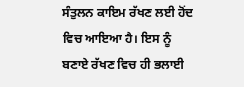ਸੰਤੁਲਨ ਕਾਇਮ ਰੱਖਣ ਲਈ ਹੋਂਦ ਵਿਚ ਆਇਆ ਹੈ। ਇਸ ਨੂੰ ਬਣਾਏ ਰੱਖਣ ਵਿਚ ਹੀ ਭਲਾਈ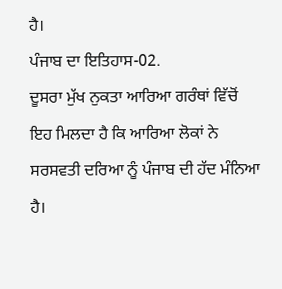ਹੈ।
ਪੰਜਾਬ ਦਾ ਇਤਿਹਾਸ-02.
ਦੂਸਰਾ ਮੁੱਖ ਨੁਕਤਾ ਆਰਿਆ ਗਰੰਥਾਂ ਵਿੱਚੋਂ ਇਹ ਮਿਲਦਾ ਹੈ ਕਿ ਆਰਿਆ ਲੋਕਾਂ ਨੇ ਸਰਸਵਤੀ ਦਰਿਆ ਨੂੰ ਪੰਜਾਬ ਦੀ ਹੱਦ ਮੰਨਿਆ ਹੈ।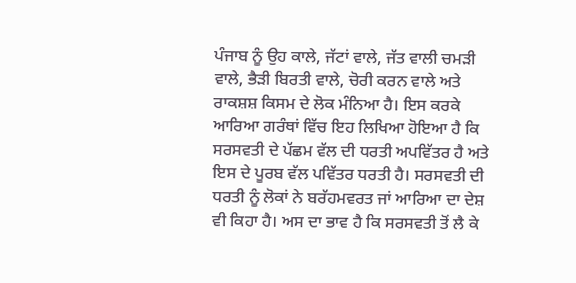ਪੰਜਾਬ ਨੂੰ ਉਹ ਕਾਲੇ, ਜੱਟਾਂ ਵਾਲੇ, ਜੱਤ ਵਾਲੀ ਚਮੜੀ ਵਾਲੇ, ਭੈੜੀ ਬਿਰਤੀ ਵਾਲੇ, ਚੋਰੀ ਕਰਨ ਵਾਲੇ ਅਤੇ ਰਾਕਸ਼ਸ਼ ਕਿਸਮ ਦੇ ਲੋਕ ਮੰਨਿਆ ਹੈ। ਇਸ ਕਰਕੇ ਆਰਿਆ ਗਰੰਥਾਂ ਵਿੱਚ ਇਹ ਲਿਖਿਆ ਹੋਇਆ ਹੈ ਕਿ ਸਰਸਵਤੀ ਦੇ ਪੱਛਮ ਵੱਲ ਦੀ ਧਰਤੀ ਅਪਵਿੱਤਰ ਹੈ ਅਤੇ ਇਸ ਦੇ ਪੂਰਬ ਵੱਲ ਪਵਿੱਤਰ ਧਰਤੀ ਹੈ। ਸਰਸਵਤੀ ਦੀ ਧਰਤੀ ਨੂੰ ਲੋਕਾਂ ਨੇ ਬਰੱਹਮਵਰਤ ਜਾਂ ਆਰਿਆ ਦਾ ਦੇਸ਼ ਵੀ ਕਿਹਾ ਹੈ। ਅਸ ਦਾ ਭਾਵ ਹੈ ਕਿ ਸਰਸਵਤੀ ਤੋਂ ਲੈ ਕੇ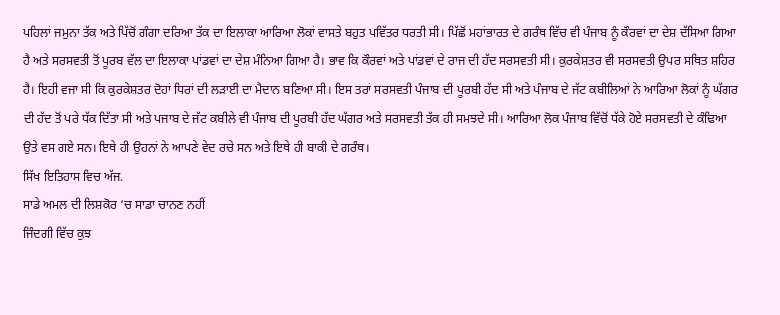ਪਹਿਲਾਂ ਜਮੁਨਾ ਤੱਕ ਅਤੇ ਪਿੱਚੋਂ ਗੰਗਾ ਦਰਿਆ ਤੱਕ ਦਾ ਇਲਾਕਾ ਆਰਿਆ ਲੋਕਾਂ ਵਾਸਤੇ ਬਹੁਤ ਪਵਿੱਤਰ ਧਰਤੀ ਸੀ। ਪਿੱਛੋਂ ਮਹਾਂਭਾਰਤ ਦੇ ਗਰੰਥ ਵਿੱਚ ਵੀ ਪੰਜਾਬ ਨੂੰ ਕੌਰਵਾਂ ਦਾ ਦੇਸ਼ ਦੱਸਿਆ ਗਿਆ ਹੈ ਅਤੇ ਸਰਸਵਤੀ ਤੋਂ ਪੂਰਬ ਵੱਲ ਦਾ ਇਲਾਕਾ ਪਾਂਡਵਾਂ ਦਾ ਦੇਸ਼ ਮੰਨਿਆ ਗਿਆ ਹੈ। ਭਾਵ ਕਿ ਕੌਰਵਾਂ ਅਤੇ ਪਾਂਡਵਾਂ ਦੇ ਰਾਜ ਦੀ ਹੱਦ ਸਰਸਵਤੀ ਸੀ। ਕੁਰਕੇਸ਼ਤਰ ਵੀ ਸਰਸਵਤੀ ਉਪਰ ਸਥਿਤ ਸ਼ਹਿਰ ਹੈ। ਇਹੀ ਵਜਾ ਸੀ ਕਿ ਕੁਰਕੇਸ਼ਤਰ ਦੋਹਾਂ ਧਿਰਾਂ ਦੀ ਲੜਾਈ ਦਾ ਮੈਦਾਨ ਬਣਿਆ ਸੀ। ਇਸ ਤਰਾਂ ਸਰਸਵਤੀ ਪੰਜਾਬ ਦੀ ਪੂਰਬੀ ਹੱਦ ਸੀ ਅਤੇ ਪੰਜਾਬ ਦੇ ਜੱਟ ਕਬੀਲਿਆਂ ਨੇ ਆਰਿਆ ਲੋਕਾਂ ਨੂੰ ਘੱਗਰ ਦੀ ਹੱਦ ਤੋਂ ਪਰੇ ਧੱਕ ਦਿੱਤਾ ਸੀ ਅਤੇ ਪਜਾਬ ਦੇ ਜੱਟ ਕਬੀਲੇ ਵੀ ਪੰਜਾਬ ਦੀ ਪੂਰਬੀ ਹੱਦ ਘੱਗਰ ਅਤੇ ਸਰਸਵਤੀ ਤੱਕ ਹੀ ਸਮਝਦੇ ਸੀ। ਆਰਿਆ ਲੋਕ ਪੰਜਾਬ ਵਿੱਚੋਂ ਧੱਕੇ ਹੋਏ ਸਰਸਵਤੀ ਦੇ ਕੰਢਿਆ ਉਤੇ ਵਸ ਗਏ ਸਨ। ਇਥੇ ਹੀ ਉਹਨਾਂ ਨੇ ਆਪਣੇ ਵੇਦ ਰਚੇ ਸਨ ਅਤੇ ਇਥੇ ਹੀ ਬਾਕੀ ਦੇ ਗਰੰਥ।
ਸਿੱਖ ਇਤਿਹਾਸ ਵਿਚ ਅੱਜ.
ਸਾਡੇ ਅਮਲ ਦੀ ਲਿਸ਼ਕੋਰ ‘ਚ ਸਾਡਾ ਚਾਨਣ ਨਹੀਂ
ਜਿੰਦਗੀ ਵਿੱਚ ਕੁਝ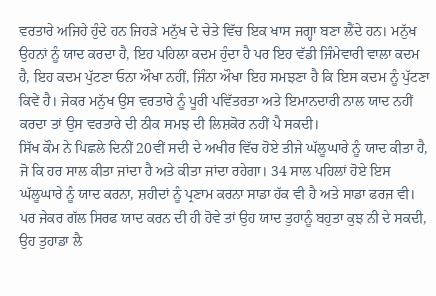ਵਰਤਾਰੇ ਅਜਿਹੇ ਹੁੰਦੇ ਹਨ ਜਿਹੜੇ ਮਨੁੱਖ ਦੇ ਚੇਤੇ ਵਿੱਚ ਇਕ ਖਾਸ ਜਗ੍ਹਾ ਬਣਾ ਲੈਂਦੇ ਹਨ। ਮਨੁੱਖ ਉਹਨਾਂ ਨੂੰ ਯਾਦ ਕਰਦਾ ਹੈ, ਇਹ ਪਹਿਲਾ ਕਦਮ ਹੁੰਦਾ ਹੈ ਪਰ ਇਹ ਵੱਡੀ ਜਿੰਮੇਵਾਰੀ ਵਾਲਾ ਕਦਮ ਹੈ, ਇਹ ਕਦਮ ਪੁੱਟਣਾ ਓਨਾ ਔਖਾ ਨਹੀਂ, ਜਿੰਨਾ ਔਖਾ ਇਹ ਸਮਝਣਾ ਹੈ ਕਿ ਇਸ ਕਦਮ ਨੂੰ ਪੁੱਟਣਾ ਕਿਵੇਂ ਹੈ। ਜੇਕਰ ਮਨੁੱਖ ਉਸ ਵਰਤਾਰੇ ਨੂੰ ਪੂਰੀ ਪਵਿੱਤਰਤਾ ਅਤੇ ਇਮਾਨਦਾਰੀ ਨਾਲ ਯਾਦ ਨਹੀਂ ਕਰਦਾ ਤਾਂ ਉਸ ਵਰਤਾਰੇ ਦੀ ਠੀਕ ਸਮਝ ਦੀ ਲਿਸ਼ਕੋਰ ਨਹੀਂ ਪੈ ਸਕਦੀ।
ਸਿੱਖ ਕੌਮ ਨੇ ਪਿਛਲੇ ਦਿਨੀਂ 20ਵੀਂ ਸਦੀ ਦੇ ਅਖੀਰ ਵਿੱਚ ਹੋਏ ਤੀਜੇ ਘੱਲੂਘਾਰੇ ਨੂੰ ਯਾਦ ਕੀਤਾ ਹੈ, ਜੋ ਕਿ ਹਰ ਸਾਲ ਕੀਤਾ ਜਾਂਦਾ ਹੈ ਅਤੇ ਕੀਤਾ ਜਾਂਦਾ ਰਹੇਗਾ। 34 ਸਾਲ ਪਹਿਲਾਂ ਹੋਏ ਇਸ ਘੱਲੂਘਾਰੇ ਨੂੰ ਯਾਦ ਕਰਨਾ, ਸ਼ਹੀਦਾਂ ਨੂੰ ਪ੍ਰਣਾਮ ਕਰਨਾ ਸਾਡਾ ਹੱਕ ਵੀ ਹੈ ਅਤੇ ਸਾਡਾ ਫਰਜ ਵੀ। ਪਰ ਜੇਕਰ ਗੱਲ ਸਿਰਫ ਯਾਦ ਕਰਨ ਦੀ ਹੀ ਹੋਵੇ ਤਾਂ ਉਹ ਯਾਦ ਤੁਹਾਨੂੰ ਬਹੁਤਾ ਕੁਝ ਨੀ ਦੇ ਸਕਦੀ, ਉਹ ਤੁਹਾਡਾ ਲੈ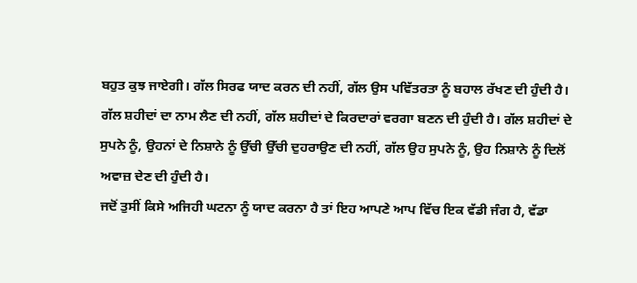ਬਹੁਤ ਕੁਝ ਜਾਏਗੀ। ਗੱਲ ਸਿਰਫ ਯਾਦ ਕਰਨ ਦੀ ਨਹੀਂ, ਗੱਲ ਉਸ ਪਵਿੱਤਰਤਾ ਨੂੰ ਬਹਾਲ ਰੱਖਣ ਦੀ ਹੁੰਦੀ ਹੈ। ਗੱਲ ਸ਼ਹੀਦਾਂ ਦਾ ਨਾਮ ਲੈਣ ਦੀ ਨਹੀਂ, ਗੱਲ ਸ਼ਹੀਦਾਂ ਦੇ ਕਿਰਦਾਰਾਂ ਵਰਗਾ ਬਣਨ ਦੀ ਹੁੰਦੀ ਹੈ। ਗੱਲ ਸ਼ਹੀਦਾਂ ਦੇ ਸੁਪਨੇ ਨੂੰ, ਉਹਨਾਂ ਦੇ ਨਿਸ਼ਾਨੇ ਨੂੰ ਉੱਚੀ ਉੱਚੀ ਦੁਹਰਾਉਣ ਦੀ ਨਹੀਂ, ਗੱਲ ਉਹ ਸੁਪਨੇ ਨੂੰ, ਉਹ ਨਿਸ਼ਾਨੇ ਨੂੰ ਦਿਲੋਂ ਅਵਾਜ਼ ਦੇਣ ਦੀ ਹੁੰਦੀ ਹੈ।
ਜਦੋਂ ਤੁਸੀਂ ਕਿਸੇ ਅਜਿਹੀ ਘਟਨਾ ਨੂੰ ਯਾਦ ਕਰਨਾ ਹੈ ਤਾਂ ਇਹ ਆਪਣੇ ਆਪ ਵਿੱਚ ਇਕ ਵੱਡੀ ਜੰਗ ਹੈ, ਵੱਡਾ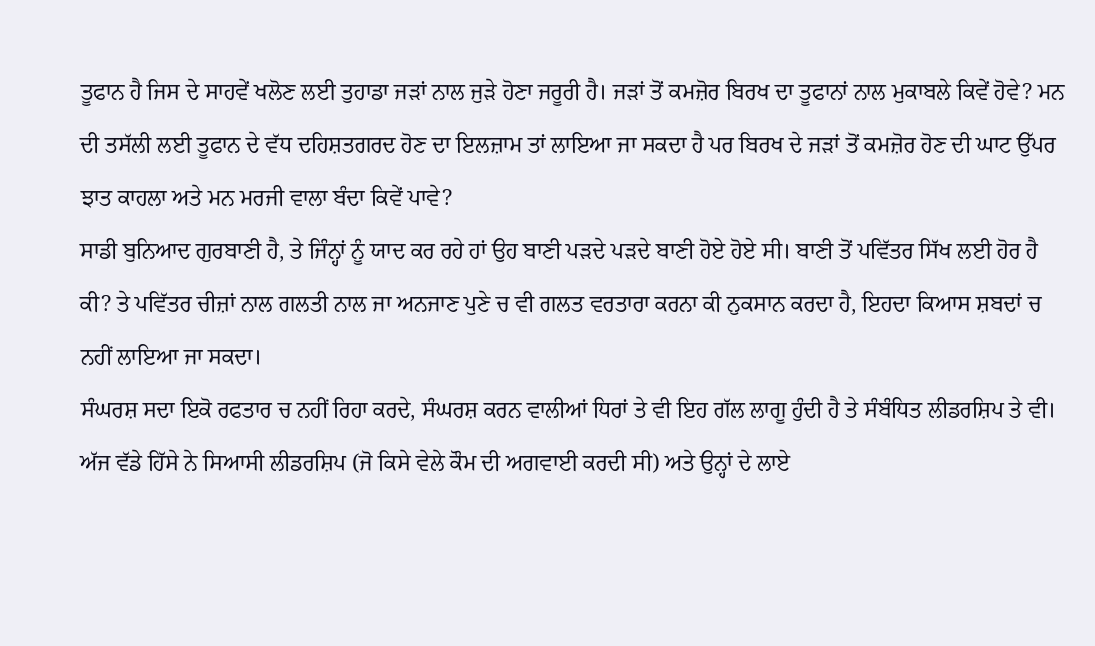ਤੂਫਾਨ ਹੈ ਜਿਸ ਦੇ ਸਾਹਵੇਂ ਖਲੋਣ ਲਈ ਤੁਹਾਡਾ ਜੜਾਂ ਨਾਲ ਜੁੜੇ ਹੋਣਾ ਜਰੂਰੀ ਹੈ। ਜੜਾਂ ਤੋਂ ਕਮਜ਼ੋਰ ਬਿਰਖ ਦਾ ਤੂਫਾਨਾਂ ਨਾਲ ਮੁਕਾਬਲੇ ਕਿਵੇਂ ਹੋਵੇ? ਮਨ ਦੀ ਤਸੱਲੀ ਲਈ ਤੂਫਾਨ ਦੇ ਵੱਧ ਦਹਿਸ਼ਤਗਰਦ ਹੋਣ ਦਾ ਇਲਜ਼ਾਮ ਤਾਂ ਲਾਇਆ ਜਾ ਸਕਦਾ ਹੈ ਪਰ ਬਿਰਖ ਦੇ ਜੜਾਂ ਤੋਂ ਕਮਜ਼ੋਰ ਹੋਣ ਦੀ ਘਾਟ ਉੱਪਰ ਝਾਤ ਕਾਹਲਾ ਅਤੇ ਮਨ ਮਰਜੀ ਵਾਲਾ ਬੰਦਾ ਕਿਵੇਂ ਪਾਵੇ?
ਸਾਡੀ ਬੁਨਿਆਦ ਗੁਰਬਾਣੀ ਹੈ, ਤੇ ਜਿੰਨ੍ਹਾਂ ਨੂੰ ਯਾਦ ਕਰ ਰਹੇ ਹਾਂ ਉਹ ਬਾਣੀ ਪੜਦੇ ਪੜਦੇ ਬਾਣੀ ਹੋਏ ਹੋਏ ਸੀ। ਬਾਣੀ ਤੋਂ ਪਵਿੱਤਰ ਸਿੱਖ ਲਈ ਹੋਰ ਹੈ ਕੀ? ਤੇ ਪਵਿੱਤਰ ਚੀਜ਼ਾਂ ਨਾਲ ਗਲਤੀ ਨਾਲ ਜਾ ਅਨਜਾਣ ਪੁਣੇ ਚ ਵੀ ਗਲਤ ਵਰਤਾਰਾ ਕਰਨਾ ਕੀ ਨੁਕਸਾਨ ਕਰਦਾ ਹੈ, ਇਹਦਾ ਕਿਆਸ ਸ਼ਬਦਾਂ ਚ ਨਹੀਂ ਲਾਇਆ ਜਾ ਸਕਦਾ।
ਸੰਘਰਸ਼ ਸਦਾ ਇਕੋ ਰਫਤਾਰ ਚ ਨਹੀਂ ਰਿਹਾ ਕਰਦੇ, ਸੰਘਰਸ਼ ਕਰਨ ਵਾਲੀਆਂ ਧਿਰਾਂ ਤੇ ਵੀ ਇਹ ਗੱਲ ਲਾਗੂ ਹੁੰਦੀ ਹੈ ਤੇ ਸੰਬੰਧਿਤ ਲੀਡਰਸ਼ਿਪ ਤੇ ਵੀ। ਅੱਜ ਵੱਡੇ ਹਿੱਸੇ ਨੇ ਸਿਆਸੀ ਲੀਡਰਸ਼ਿਪ (ਜੋ ਕਿਸੇ ਵੇਲੇ ਕੌਮ ਦੀ ਅਗਵਾਈ ਕਰਦੀ ਸੀ) ਅਤੇ ਉਨ੍ਹਾਂ ਦੇ ਲਾਏ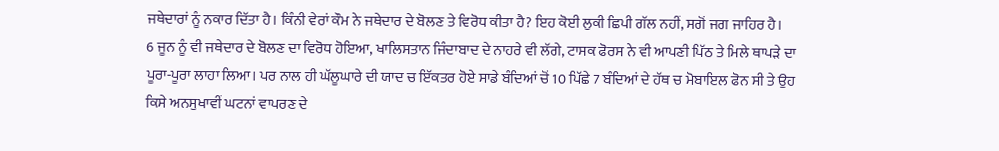ਜਥੇਦਾਰਾਂ ਨੂੰ ਨਕਾਰ ਦਿੱਤਾ ਹੈ। ਕਿੰਨੀ ਵੇਰਾਂ ਕੌਮ ਨੇ ਜਥੇਦਾਰ ਦੇ ਬੋਲਣ ਤੇ ਵਿਰੋਧ ਕੀਤਾ ਹੈ? ਇਹ ਕੋਈ ਲੁਕੀ ਛਿਪੀ ਗੱਲ ਨਹੀਂ, ਸਗੋਂ ਜਗ ਜਾਹਿਰ ਹੈ।
6 ਜੂਨ ਨੂੰ ਵੀ ਜਥੇਦਾਰ ਦੇ ਬੋਲਣ ਦਾ ਵਿਰੋਧ ਹੋਇਆ, ਖਾਲਿਸਤਾਨ ਜਿੰਦਾਬਾਦ ਦੇ ਨਾਹਰੇ ਵੀ ਲੱਗੇ, ਟਾਸਕ ਫੋਰਸ ਨੇ ਵੀ ਆਪਣੀ ਪਿੱਠ ਤੇ ਮਿਲੇ ਥਾਪੜੇ ਦਾ ਪੂਰਾ-ਪੂਰਾ ਲਾਹਾ ਲਿਆ। ਪਰ ਨਾਲ ਹੀ ਘੱਲੂਘਾਰੇ ਦੀ ਯਾਦ ਚ ਇੱਕਤਰ ਹੋਏ ਸਾਡੇ ਬੰਦਿਆਂ ਚੋਂ 10 ਪਿੱਛੇ 7 ਬੰਦਿਆਂ ਦੇ ਹੱਥ ਚ ਮੋਬਾਇਲ ਫੋਨ ਸੀ ਤੇ ਉਹ ਕਿਸੇ ਅਨਸੁਖਾਵੀਂ ਘਟਨਾਂ ਵਾਪਰਣ ਦੇ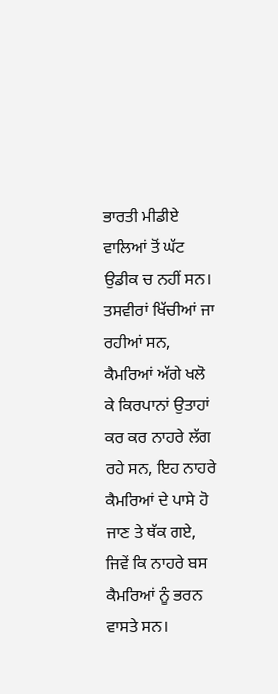ਭਾਰਤੀ ਮੀਡੀਏ ਵਾਲਿਆਂ ਤੋਂ ਘੱਟ ਉਡੀਕ ਚ ਨਹੀਂ ਸਨ।
ਤਸਵੀਰਾਂ ਖਿੱਚੀਆਂ ਜਾ ਰਹੀਆਂ ਸਨ, ਕੈਮਰਿਆਂ ਅੱਗੇ ਖਲੋ ਕੇ ਕਿਰਪਾਨਾਂ ਉਤਾਹਾਂ ਕਰ ਕਰ ਨਾਹਰੇ ਲੱਗ ਰਹੇ ਸਨ, ਇਹ ਨਾਹਰੇ ਕੈਮਰਿਆਂ ਦੇ ਪਾਸੇ ਹੋ ਜਾਣ ਤੇ ਥੱਕ ਗਏ, ਜਿਵੇਂ ਕਿ ਨਾਹਰੇ ਬਸ ਕੈਮਰਿਆਂ ਨੂੰ ਭਰਨ ਵਾਸਤੇ ਸਨ।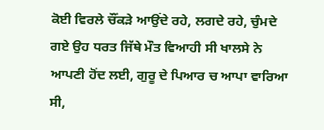ਕੋਈ ਵਿਰਲੇ ਚੌਂਕੜੇ ਆਉਂਦੇ ਰਹੇ, ਲਗਦੇ ਰਹੇ, ਚੁੰਮਦੇ ਗਏ ਉਹ ਧਰਤ ਜਿੱਥੇ ਮੌਤ ਵਿਆਹੀ ਸੀ ਖਾਲਸੇ ਨੇ ਆਪਣੀ ਹੋਂਦ ਲਈ, ਗੁਰੂ ਦੇ ਪਿਆਰ ਚ ਆਪਾ ਵਾਰਿਆ ਸੀ,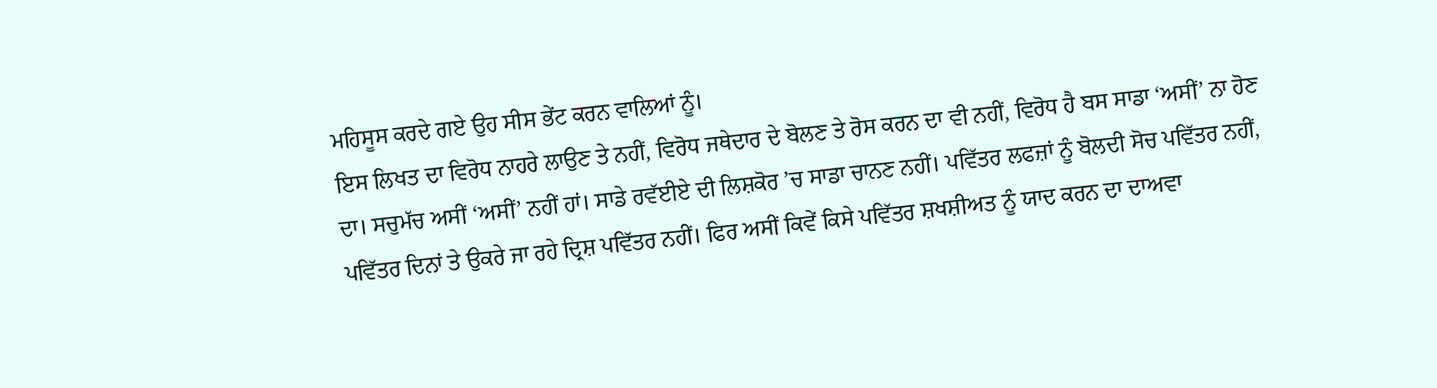ਮਹਿਸੂਸ ਕਰਦੇ ਗਏ ਉਹ ਸੀਸ ਭੇਂਟ ਕਰਨ ਵਾਲਿਆਂ ਨੂੰ।
ਇਸ ਲਿਖਤ ਦਾ ਵਿਰੋਧ ਨਾਹਰੇ ਲਾਉਣ ਤੇ ਨਹੀਂ, ਵਿਰੋਧ ਜਥੇਦਾਰ ਦੇ ਬੋਲਣ ਤੇ ਰੋਸ ਕਰਨ ਦਾ ਵੀ ਨਹੀਂ, ਵਿਰੋਧ ਹੈ ਬਸ ਸਾਡਾ ‘ਅਸੀਂ’ ਨਾ ਹੋਣ ਦਾ। ਸਚੁਮੱਚ ਅਸੀਂ ‘ਅਸੀਂ’ ਨਹੀਂ ਹਾਂ। ਸਾਡੇ ਰਵੱਈਏ ਦੀ ਲਿਸ਼ਕੋਰ ’ਚ ਸਾਡਾ ਚਾਨਣ ਨਹੀਂ। ਪਵਿੱਤਰ ਲਫਜ਼ਾਂ ਨੂੰ ਬੋਲਦੀ ਸੋਚ ਪਵਿੱਤਰ ਨਹੀਂ, ਪਵਿੱਤਰ ਦਿਨਾਂ ਤੇ ਉਕਰੇ ਜਾ ਰਹੇ ਦ੍ਰਿਸ਼ ਪਵਿੱਤਰ ਨਹੀਂ। ਫਿਰ ਅਸੀਂ ਕਿਵੇਂ ਕਿਸੇ ਪਵਿੱਤਰ ਸ਼ਖਸ਼ੀਅਤ ਨੂੰ ਯਾਦ ਕਰਨ ਦਾ ਦਾਅਵਾ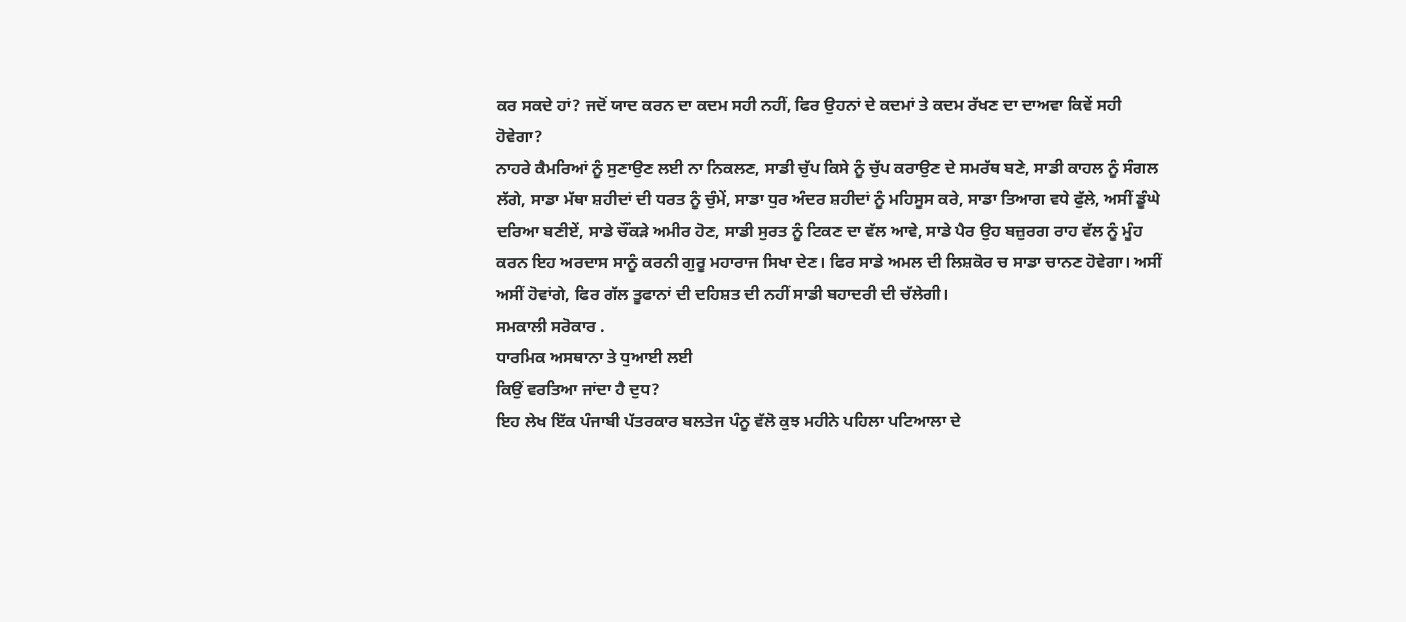ਕਰ ਸਕਦੇ ਹਾਂ? ਜਦੋਂ ਯਾਦ ਕਰਨ ਦਾ ਕਦਮ ਸਹੀ ਨਹੀਂ, ਫਿਰ ਉਹਨਾਂ ਦੇ ਕਦਮਾਂ ਤੇ ਕਦਮ ਰੱਖਣ ਦਾ ਦਾਅਵਾ ਕਿਵੇਂ ਸਹੀ ਹੋਵੇਗਾ?
ਨਾਹਰੇ ਕੈਮਰਿਆਂ ਨੂੰ ਸੁਣਾਉਣ ਲਈ ਨਾ ਨਿਕਲਣ, ਸਾਡੀ ਚੁੱਪ ਕਿਸੇ ਨੂੰ ਚੁੱਪ ਕਰਾਉਣ ਦੇ ਸਮਰੱਥ ਬਣੇ, ਸਾਡੀ ਕਾਹਲ ਨੂੰ ਸੰਗਲ ਲੱਗੇ, ਸਾਡਾ ਮੱਥਾ ਸ਼ਹੀਦਾਂ ਦੀ ਧਰਤ ਨੂੰ ਚੁੰਮੇਂ, ਸਾਡਾ ਧੁਰ ਅੰਦਰ ਸ਼ਹੀਦਾਂ ਨੂੰ ਮਹਿਸੂਸ ਕਰੇ, ਸਾਡਾ ਤਿਆਗ ਵਧੇ ਫੁੱਲੇ, ਅਸੀਂ ਡੂੰਘੇ ਦਰਿਆ ਬਣੀਏਂ, ਸਾਡੇ ਚੌਂਕੜੇ ਅਮੀਰ ਹੋਣ, ਸਾਡੀ ਸੁਰਤ ਨੂੰ ਟਿਕਣ ਦਾ ਵੱਲ ਆਵੇ, ਸਾਡੇ ਪੈਰ ਉਹ ਬਜ਼ੁਰਗ ਰਾਹ ਵੱਲ ਨੂੰ ਮੂੰਹ ਕਰਨ ਇਹ ਅਰਦਾਸ ਸਾਨੂੰ ਕਰਨੀ ਗੁਰੂ ਮਹਾਰਾਜ ਸਿਖਾ ਦੇਣ। ਫਿਰ ਸਾਡੇ ਅਮਲ ਦੀ ਲਿਸ਼ਕੋਰ ਚ ਸਾਡਾ ਚਾਨਣ ਹੋਵੇਗਾ। ਅਸੀਂ ਅਸੀਂ ਹੋਵਾਂਗੇ, ਫਿਰ ਗੱਲ ਤੂਫਾਨਾਂ ਦੀ ਦਹਿਸ਼ਤ ਦੀ ਨਹੀਂ ਸਾਡੀ ਬਹਾਦਰੀ ਦੀ ਚੱਲੇਗੀ।
ਸਮਕਾਲੀ ਸਰੋਕਾਰ .
ਧਾਰਮਿਕ ਅਸਥਾਨਾ ਤੇ ਧੁਆਈ ਲਈ
ਕਿਉਂ ਵਰਤਿਆ ਜਾਂਦਾ ਹੈ ਦੁਧ?
ਇਹ ਲੇਖ ਇੱਕ ਪੰਜਾਬੀ ਪੱਤਰਕਾਰ ਬਲਤੇਜ ਪੰਨੂ ਵੱਲੋ ਕੁਝ ਮਹੀਨੇ ਪਹਿਲਾ ਪਟਿਆਲਾ ਦੇ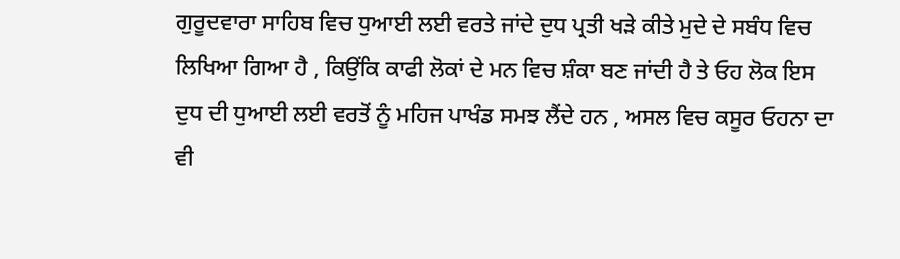ਗੁਰੂਦਵਾਰਾ ਸਾਹਿਬ ਵਿਚ ਧੁਆਈ ਲਈ ਵਰਤੇ ਜਾਂਦੇ ਦੁਧ ਪ੍ਰਤੀ ਖੜੇ ਕੀਤੇ ਮੁਦੇ ਦੇ ਸਬੰਧ ਵਿਚ ਲਿਖਿਆ ਗਿਆ ਹੈ , ਕਿਉਂਕਿ ਕਾਫੀ ਲੋਕਾਂ ਦੇ ਮਨ ਵਿਚ ਸ਼ੰਕਾ ਬਣ ਜਾਂਦੀ ਹੈ ਤੇ ਓਹ ਲੋਕ ਇਸ ਦੁਧ ਦੀ ਧੁਆਈ ਲਈ ਵਰਤੋਂ ਨੂੰ ਮਹਿਜ ਪਾਖੰਡ ਸਮਝ ਲੈਂਦੇ ਹਨ , ਅਸਲ ਵਿਚ ਕਸੂਰ ਓਹਨਾ ਦਾ ਵੀ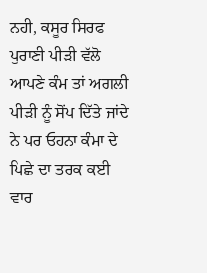ਨਹੀ, ਕਸੂਰ ਸਿਰਫ ਪੁਰਾਣੀ ਪੀੜੀ ਵੱਲੋ ਆਪਣੇ ਕੰਮ ਤਾਂ ਅਗਲੀ ਪੀੜੀ ਨੂੰ ਸੋਂਪ ਦਿੱਤੇ ਜਾਂਦੇ ਨੇ ਪਰ ਓਹਨਾ ਕੰਮਾ ਦੇ ਪਿਛੇ ਦਾ ਤਰਕ ਕਈ ਵਾਰ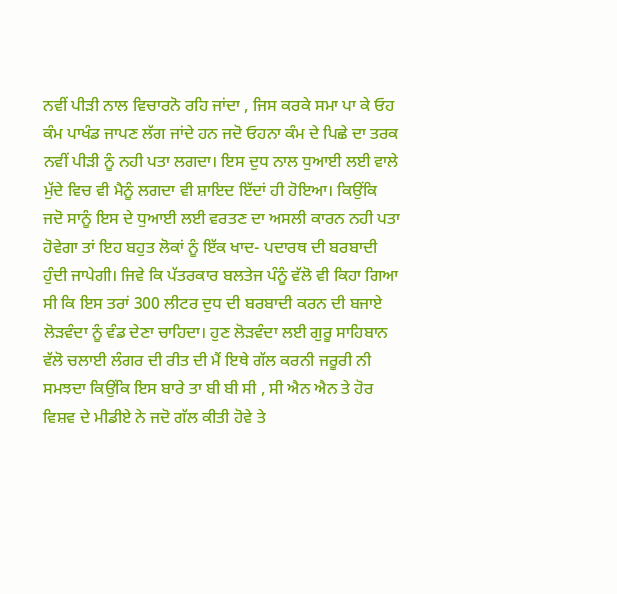ਨਵੀਂ ਪੀੜੀ ਨਾਲ ਵਿਚਾਰਨੋ ਰਹਿ ਜਾਂਦਾ , ਜਿਸ ਕਰਕੇ ਸਮਾ ਪਾ ਕੇ ਓਹ ਕੰਮ ਪਾਖੰਡ ਜਾਪਣ ਲੱਗ ਜਾਂਦੇ ਹਨ ਜਦੋ ਓਹਨਾ ਕੰਮ ਦੇ ਪਿਛੇ ਦਾ ਤਰਕ ਨਵੀਂ ਪੀੜੀ ਨੂੰ ਨਹੀ ਪਤਾ ਲਗਦਾ। ਇਸ ਦੁਧ ਨਾਲ ਧੁਆਈ ਲਈ ਵਾਲੇ ਮੁੱਦੇ ਵਿਚ ਵੀ ਮੈਨੂੰ ਲਗਦਾ ਵੀ ਸ਼ਾਇਦ ਇੱਦਾਂ ਹੀ ਹੋਇਆ। ਕਿਉਂਕਿ ਜਦੋ ਸਾਨੂੰ ਇਸ ਦੇ ਧੁਆਈ ਲਈ ਵਰਤਣ ਦਾ ਅਸਲੀ ਕਾਰਨ ਨਹੀ ਪਤਾ ਹੋਵੇਗਾ ਤਾਂ ਇਹ ਬਹੁਤ ਲੋਕਾਂ ਨੂੰ ਇੱਕ ਖਾਦ- ਪਦਾਰਥ ਦੀ ਬਰਬਾਦੀ ਹੁੰਦੀ ਜਾਪੇਗੀ। ਜਿਵੇ ਕਿ ਪੱਤਰਕਾਰ ਬਲਤੇਜ ਪੰਨੂੰ ਵੱਲੋ ਵੀ ਕਿਹਾ ਗਿਆ ਸੀ ਕਿ ਇਸ ਤਰਾਂ 300 ਲੀਟਰ ਦੁਧ ਦੀ ਬਰਬਾਦੀ ਕਰਨ ਦੀ ਬਜਾਏ ਲੋੜਵੰਦਾ ਨੂੰ ਵੰਡ ਦੇਣਾ ਚਾਹਿਦਾ। ਹੁਣ ਲੋੜਵੰਦਾ ਲਈ ਗੁਰੂ ਸਾਹਿਬਾਨ ਵੱਲੋ ਚਲਾਈ ਲੰਗਰ ਦੀ ਰੀਤ ਦੀ ਮੈਂ ਇਥੇ ਗੱਲ ਕਰਨੀ ਜਰੂਰੀ ਨੀ ਸਮਝਦਾ ਕਿਉਂਕਿ ਇਸ ਬਾਰੇ ਤਾ ਬੀ ਬੀ ਸੀ , ਸੀ ਐਨ ਐਨ ਤੇ ਹੋਰ ਵਿਸ਼ਵ ਦੇ ਮੀਡੀਏ ਨੇ ਜਦੋ ਗੱਲ ਕੀਤੀ ਹੋਵੇ ਤੇ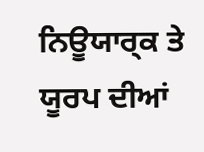ਨਿਊਯਾਰ੍ਕ ਤੇ ਯੂਰਪ ਦੀਆਂ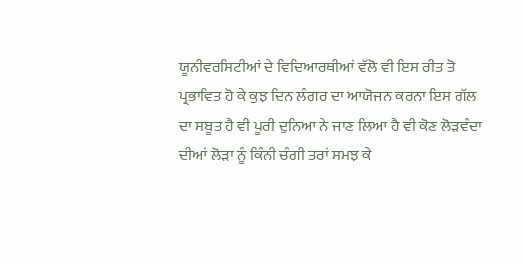ਯੂਨੀਵਰਸਿਟੀਆਂ ਦੇ ਵਿਦਿਆਰਥੀਆਂ ਵੱਲੋ ਵੀ ਇਸ ਰੀਤ ਤੋ ਪ੍ਰਭਾਵਿਤ ਹੋ ਕੇ ਕੁਝ ਦਿਨ ਲੰਗਰ ਦਾ ਆਯੋਜਨ ਕਰਨਾ ਇਸ ਗੱਲ ਦਾ ਸਬੂਤ ਹੈ ਵੀ ਪੂਰੀ ਦੁਨਿਆ ਨੇ ਜਾਣ ਲਿਆ ਹੈ ਵੀ ਕੋਣ ਲੋੜਵੰਦਾ ਦੀਆਂ ਲੋੜਾ ਨੂੰ ਕਿੰਨੀ ਚੰਗੀ ਤਰਾਂ ਸਮਝ ਕੇ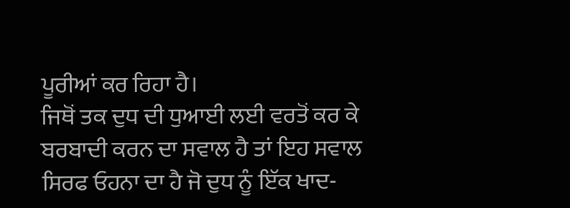ਪੂਰੀਆਂ ਕਰ ਰਿਹਾ ਹੈ।
ਜਿਥੋਂ ਤਕ ਦੁਧ ਦੀ ਧੁਆਈ ਲਈ ਵਰਤੋਂ ਕਰ ਕੇ ਬਰਬਾਦੀ ਕਰਨ ਦਾ ਸਵਾਲ ਹੈ ਤਾਂ ਇਹ ਸਵਾਲ ਸਿਰਫ ਓਹਨਾ ਦਾ ਹੈ ਜੋ ਦੁਧ ਨੂੰ ਇੱਕ ਖਾਦ-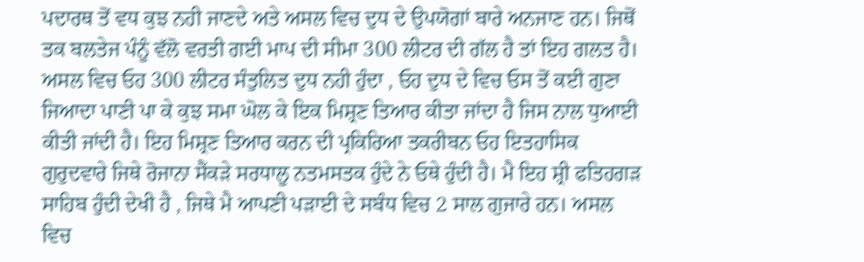ਪਦਾਰਥ ਤੋਂ ਵਧ ਕੁਝ ਨਹੀ ਜਾਣਦੇ ਅਤੇ ਅਸਲ ਵਿਚ ਦੁਧ ਦੇ ਉਪਯੋਗਾਂ ਬਾਰੇ ਅਨਜਾਣ ਹਨ। ਜਿਥੋਂ ਤਕ ਬਲਤੇਜ ਪੰਨੂੰ ਵੱਲੋ ਵਰਤੀ ਗਈ ਮਾਪ ਦੀ ਸੀਮਾ 300 ਲੀਟਰ ਦੀ ਗੱਲ ਹੈ ਤਾਂ ਇਹ ਗਲਤ ਹੈ। ਅਸਲ ਵਿਚ ਓਹ 300 ਲੀਟਰ ਸੰਤੁਲਿਤ ਦੁਧ ਨਹੀ ਹੁੰਦਾ , ਓਹ ਦੁਧ ਦੇ ਵਿਚ ਓਸ ਤੋਂ ਕਈ ਗੁਣਾ ਜਿਆਦਾ ਪਾਣੀ ਪਾ ਕੇ ਕੁਝ ਸਮਾ ਘੋਲ ਕੇ ਇਕ ਮਿਸ਼੍ਰਣ ਤਿਆਰ ਕੀਤਾ ਜਾਂਦਾ ਹੈ ਜਿਸ ਨਾਲ ਧੁਆਈ ਕੀਤੀ ਜਾਂਦੀ ਹੈ। ਇਹ ਮਿਸ਼੍ਰਣ ਤਿਆਰ ਕਰਨ ਦੀ ਪ੍ਰਕਿਰਿਆ ਤਕਰੀਬਨ ਓਹ ਇਤਹਾਸਿਕ ਗੁਰੁਦਵਾਰੇ ਜਿਥੇ ਰੋਜਾਨਾ ਸੈਂਕੜੇ ਸਰਧਾਲੂ ਨਤਮਸਤਕ ਹੁੰਦੇ ਨੇ ਓਥੇ ਹੁੰਦੀ ਹੈ। ਮੈ ਇਹ ਸ਼੍ਰੀ ਫਤਿਹਗੜ ਸਾਹਿਬ ਹੁੰਦੀ ਦੇਖੀ ਹੈ , ਜਿਥੇ ਮੈ ਆਪਣੀ ਪੜਾਈ ਦੇ ਸਬੰਧ ਵਿਚ 2 ਸਾਲ ਗੁਜਾਰੇ ਹਨ। ਅਸਲ ਵਿਚ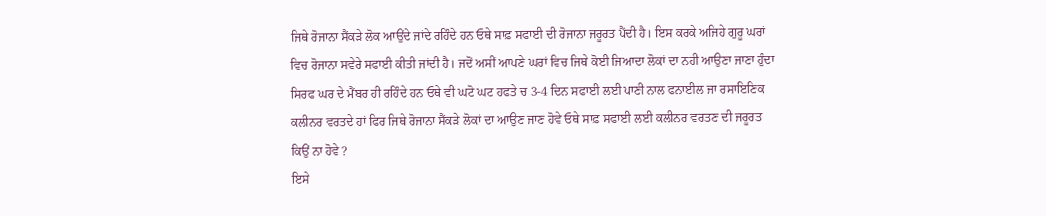ਜਿਥੇ ਰੋਜਾਨਾ ਸੈਂਕੜੇ ਲੋਕ ਆਉਂਦੇ ਜਾਂਦੇ ਰਹਿੰਦੇ ਹਨ ਓਥੇ ਸਾਫ਼ ਸਫਾਈ ਦੀ ਰੋਜਾਨਾ ਜਰੂਰਤ ਪੈਂਦੀ ਹੈ। ਇਸ ਕਰਕੇ ਅਜਿਹੇ ਗੁਰੂ ਘਰਾਂ ਵਿਚ ਰੋਜਾਨਾ ਸਵੇਰੇ ਸਫਾਈ ਕੀਤੀ ਜਾਂਦੀ ਹੈ। ਜਦੋਂ ਅਸੀਂ ਆਪਣੇ ਘਰਾਂ ਵਿਚ ਜਿਥੇ ਕੋਈ ਜਿਆਦਾ ਲੋਕਾਂ ਦਾ ਨਹੀ ਆਉਣਾ ਜਾਣਾ ਹੁੰਦਾ ਸਿਰਫ ਘਰ ਦੇ ਮੈਂਬਰ ਹੀ ਰਹਿੰਦੇ ਹਨ ਓਥੇ ਵੀ ਘਟੋ ਘਟ ਹਫਤੇ ਚ 3-4 ਦਿਨ ਸਫਾਈ ਲਈ ਪਾਣੀ ਨਾਲ ਫਨਾਈਲ ਜਾ ਰਸਾਇਣਿਕ ਕਲੀਨਰ ਵਰਤਦੇ ਹਾਂ ਫਿਰ ਜਿਥੇ ਰੋਜਾਨਾ ਸੈਂਕੜੇ ਲੋਕਾਂ ਦਾ ਆਉਣ ਜਾਣ ਹੋਵੇ ਓਥੇ ਸਾਫ਼ ਸਫਾਈ ਲਈ ਕਲੀਨਰ ਵਰਤਣ ਦੀ ਜਰੂਰਤ ਕਿਉਂ ਨਾ ਹੋਵੇ ?
ਇਸੇ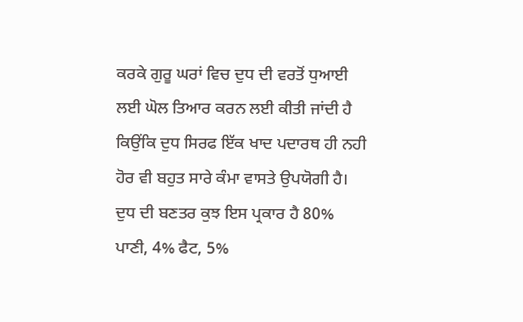ਕਰਕੇ ਗੁਰੂ ਘਰਾਂ ਵਿਚ ਦੁਧ ਦੀ ਵਰਤੋਂ ਧੁਆਈ ਲਈ ਘੋਲ ਤਿਆਰ ਕਰਨ ਲਈ ਕੀਤੀ ਜਾਂਦੀ ਹੈ ਕਿਉਂਕਿ ਦੁਧ ਸਿਰਫ ਇੱਕ ਖਾਦ ਪਦਾਰਥ ਹੀ ਨਹੀ ਹੋਰ ਵੀ ਬਹੁਤ ਸਾਰੇ ਕੰਮਾ ਵਾਸਤੇ ਉਪਯੋਗੀ ਹੈ। ਦੁਧ ਦੀ ਬਣਤਰ ਕੁਝ ਇਸ ਪ੍ਰਕਾਰ ਹੈ 80% ਪਾਣੀ, 4% ਫੈਟ, 5%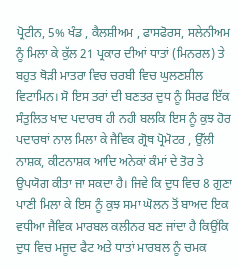ਪ੍ਰੋਟੀਨ, 5% ਖੰਡ , ਕੈਲਸ਼ੀਅਮ , ਫਾਸਫੋਰਸ, ਸਲੇਨੀਅਮ ਨੂੰ ਮਿਲਾ ਕੇ ਕੁੱਲ 21 ਪ੍ਰਕਾਰ ਦੀਆਂ ਧਾਤਾਂ (ਮਿਨਰਲ) ਤੇ ਬਹੁਤ ਥੋੜੀ ਮਾਤਰਾ ਵਿਚ ਚਰਬੀ ਵਿਚ ਘੁਲਣਸ਼ੀਲ ਵਿਟਾਮਿਨ। ਸੋ ਇਸ ਤਰਾਂ ਦੀ ਬਣਤਰ ਦੁਧ ਨੂੰ ਸਿਰਫ ਇੱਕ ਸੰਤੁਲਿਤ ਖਾਦ ਪਦਾਰਥ ਹੀ ਨਹੀ ਬਲਕਿ ਇਸ ਨੂੰ ਕੁਝ ਹੋਰ ਪਦਾਰਥਾਂ ਨਾਲ ਮਿਲਾ ਕੇ ਜੈਵਿਕ ਗ੍ਰੋਥ ਪ੍ਰੋਮੋਟਰ , ਉੱਲੀ ਨਾਸ਼ਕ, ਕੀਟਨਾਸ਼ਕ ਆਦਿ ਅਨੇਕਾਂ ਕੰਮਾਂ ਦੇ ਤੋਰ ਤੇ ਉਪਯੋਗ ਕੀਤਾ ਜਾ ਸਕਦਾ ਹੈ। ਜਿਵੇ ਕਿ ਦੁਧ ਵਿਚ 8 ਗੁਣਾ ਪਾਣੀ ਮਿਲਾ ਕੇ ਇਸ ਨੂੰ ਕੁਝ ਸਮਾ ਘੋਲਨ ਤੋਂ ਬਾਅਦ ਇਕ ਵਧੀਆ ਜੈਵਿਕ ਮਾਰਬਲ ਕਲੀਨਰ ਬਣ ਜਾਂਦਾ ਹੈ ਕਿਉਂਕਿ ਦੁਧ ਵਿਚ ਮਜੂਦ ਫੈਟ ਅਤੇ ਧਾਤਾਂ ਮਾਰਬਲ ਨੂੰ ਚਮਕ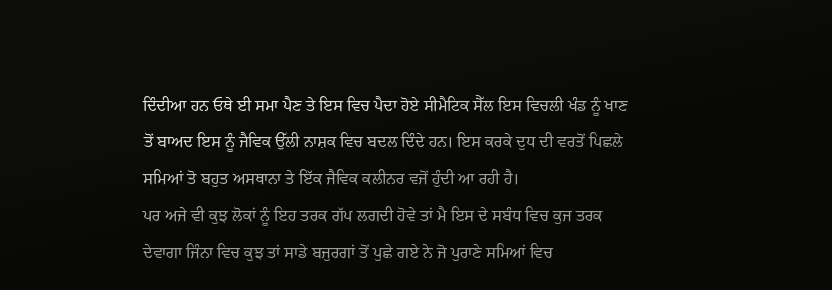ਦਿੰਦੀਆ ਹਨ ਓਥੇ ਈ ਸਮਾ ਪੈਣ ਤੇ ਇਸ ਵਿਚ ਪੈਦਾ ਹੋਏ ਸੀਮੈਟਿਕ ਸੈੱਲ ਇਸ ਵਿਚਲੀ ਖੰਡ ਨੂੰ ਖਾਣ ਤੋਂ ਬਾਅਦ ਇਸ ਨੂੰ ਜੈਵਿਕ ਉੱਲੀ ਨਾਸ਼ਕ ਵਿਚ ਬਦਲ ਦਿੰਦੇ ਹਨ। ਇਸ ਕਰਕੇ ਦੁਧ ਦੀ ਵਰਤੋਂ ਪਿਛਲੇ ਸਮਿਆਂ ਤੋ ਬਹੁਤ ਅਸਥਾਨਾ ਤੇ ਇੱਕ ਜੈਵਿਕ ਕਲੀਨਰ ਵਜੋਂ ਹੁੰਦੀ ਆ ਰਹੀ ਹੈ।
ਪਰ ਅਜੇ ਵੀ ਕੁਝ ਲੋਕਾਂ ਨੂੰ ਇਹ ਤਰਕ ਗੱਪ ਲਗਦੀ ਹੋਵੇ ਤਾਂ ਮੈ ਇਸ ਦੇ ਸਬੰਧ ਵਿਚ ਕੁਜ ਤਰਕ ਦੇਵਾਗਾ ਜਿੰਨਾ ਵਿਚ ਕੁਝ ਤਾਂ ਸਾਡੇ ਬਜੁਰਗਾਂ ਤੋਂ ਪੁਛੇ ਗਏ ਨੇ ਜੋ ਪੁਰਾਣੇ ਸਮਿਆਂ ਵਿਚ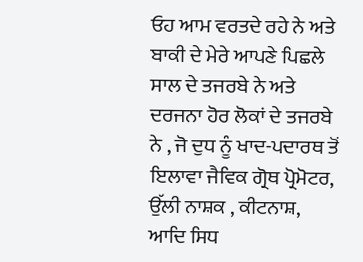ਓਹ ਆਮ ਵਰਤਦੇ ਰਹੇ ਨੇ ਅਤੇ ਬਾਕੀ ਦੇ ਮੇਰੇ ਆਪਣੇ ਪਿਛਲੇ ਸਾਲ ਦੇ ਤਜਰਬੇ ਨੇ ਅਤੇ ਦਰਜਨਾ ਹੋਰ ਲੋਕਾਂ ਦੇ ਤਜਰਬੇ ਨੇ , ਜੋ ਦੁਧ ਨੂੰ ਖਾਦ-ਪਦਾਰਥ ਤੋਂ ਇਲਾਵਾ ਜੈਵਿਕ ਗ੍ਰੋਥ ਪ੍ਰੋਮੋਟਰ, ਉੱਲੀ ਨਾਸ਼ਕ , ਕੀਟਨਾਸ਼, ਆਦਿ ਸਿਧ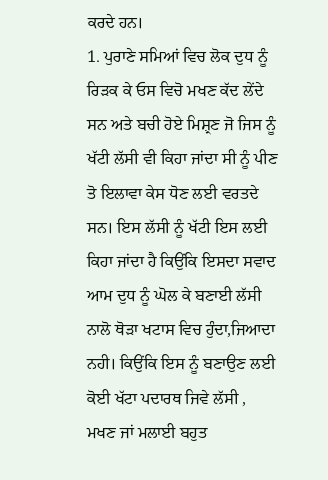ਕਰਦੇ ਹਨ।
1. ਪੁਰਾਣੇ ਸਮਿਆਂ ਵਿਚ ਲੋਕ ਦੁਧ ਨੂੰ ਰਿੜਕ ਕੇ ਓਸ ਵਿਚੋ ਮਖਣ ਕੱਦ ਲੇਂਦੇ ਸਨ ਅਤੇ ਬਚੀ ਹੋਏ ਮਿਸ਼੍ਰਣ ਜੋ ਜਿਸ ਨੂੰ ਖੱਟੀ ਲੱਸੀ ਵੀ ਕਿਹਾ ਜਾਂਦਾ ਸੀ ਨੂੰ ਪੀਣ ਤੋ ਇਲਾਵਾ ਕੇਸ ਧੋਣ ਲਈ ਵਰਤਦੇ ਸਨ। ਇਸ ਲੱਸੀ ਨੂੰ ਖੱਟੀ ਇਸ ਲਈ ਕਿਹਾ ਜਾਂਦਾ ਹੈ ਕਿਉਂਕਿ ਇਸਦਾ ਸਵਾਦ ਆਮ ਦੁਧ ਨੂੰ ਘੋਲ ਕੇ ਬਣਾਈ ਲੱਸੀ ਨਾਲੋ ਥੋੜਾ ਖਟਾਸ ਵਿਚ ਹੁੰਦਾ,ਜਿਆਦਾ ਨਹੀ। ਕਿਉਂਕਿ ਇਸ ਨੂੰ ਬਣਾਉਣ ਲਈ ਕੋਈ ਖੱਟਾ ਪਦਾਰਥ ਜਿਵੇ ਲੱਸੀ , ਮਖਣ ਜਾਂ ਮਲਾਈ ਬਹੁਤ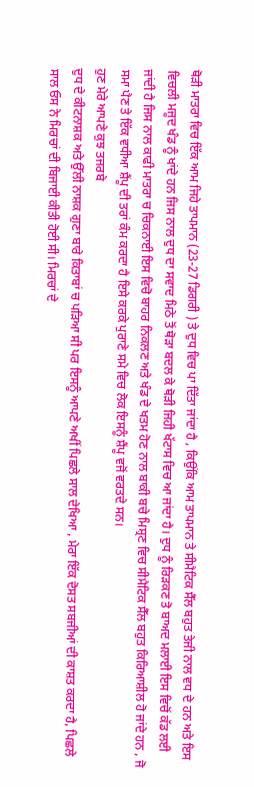ਥੋੜੀ ਮਾਤਰਾ ਵਿਚ ਇੱਕ ਆਮ ਜਿਹੇ ਤਾਪਮਾਨ (23-27 ਡਿਗਰੀ ) ਤੇ ਦੁਧ ਵਿਚ ਪਾ ਦਿੱਤਾ ਜਾਂਦਾ ਹੈ , ਕਿਉਂਕਿ ਆਮ ਤਾਪਮਾਨ ਤੇ ਸੀਮੈਟਿਕ ਸੈੱਲ ਬਹੁਤ ਤੇਜੀ ਨਾਲ ਵਧ ਦੇ ਹਨ ਅਤੇ ਇਸ ਵਿਚਲੀ ਮਜੂਦ ਖੰਡ ਨੂੰ ਖਾਂਦੇ ਹਨ ਜਿਸ ਨਾਲ ਦੁਧ ਦਾ ਸਵਾਦ ਮਿਠੇ ਤੋਂ ਥੋੜਾ ਬਦਲ ਕੇ ਥੋੜੀ ਜਿਹੀ ਖੱਟਾਸ ਵਿਚ ਆ ਜਾਂਦਾ ਹੈ। ਦੁਧ ਨੂੰ ਰਿੜਕਣ ਤੋ ਬਾਅਦ ਮਲਾਈ ਇਸ ਵਿਚੋਂ ਕੱਡ ਲਈ ਜਾਂਦੀ ਹੈ ਜਿਸ ਨਾਲ ਕਾਫੀ ਮਾਤਰਾ ਚ ਚਿਕਨਾਈ ਇਸ ਵਿਚੋ ਬਾਹਰ ਨਿਕਲਣ ਅਤੇ ਖੰਡ ਦੇ ਖਤਮ ਹੋਣ ਨਾਲ ਬਾਕੀ ਬਚੇ ਮਿਸ਼੍ਰਣ ਵਿਚ ਸੀਮੈਟਿਕ ਸੈੱਲ ਬਹੁਤ ਕਿਰਿਆਸ਼ੀਲ ਹੋ ਜਾਂਦੇ ਹਨ , ਜੋ ਸਮਾ ਪੈਣ ਤੇ ਇੱਕ ਵਧੀਆ ਸ਼ੈਂਪੂ ਦੀ ਤਰਾਂ ਕੰਮ ਕਰਦਾ ਹੈ ਇਸੇ ਕਰਕੇ ਪੁਰਾਣੇ ਸਮੇ ਵਿਚ ਲੋਕ ਇਸਨੂੰ ਸ਼ੈਂਪੂ ਵਜੋਂ ਵਰਤਦੇ ਸਨ।
ਹੁਣ ਮੇਰੇ ਆਪਣੇ ਕੁਝ ਤਜਰਬੇ
ਦੁਧ ਦੇ ਕੀਟਨਾਸ਼ਕ ਅਤੇ ਉੱਲੀ ਨਾਸ਼ਕ ਗੁਣਾ ਬਾਰੇ ਕਿਤਾਬਾਂ ਚ ਪੜਿਆ ਸੀ ਪਰ ਇਸਨੂੰ ਆਪਣੇ ਅਖੀਂ ਪਿਛਲੇ ਸਾਲ ਦੇਖਿਆ , ਮੇਰਾ ਇੱਕ ਦੋਸਤ ਸਬਜੀਆਂ ਦੀ ਕਾਸ਼ਤ ਕਰਦਾ ਹੈ, ਪਿਛਲੇ ਸਾਲ ਓਸ ਨੇ ਮਿਰਚਾਂ ਦੀ ਬਿਜਾਈ ਕੀਤੀ ਹੋਈ ਸੀ। ਮਿਰਚਾਂ ਦੇ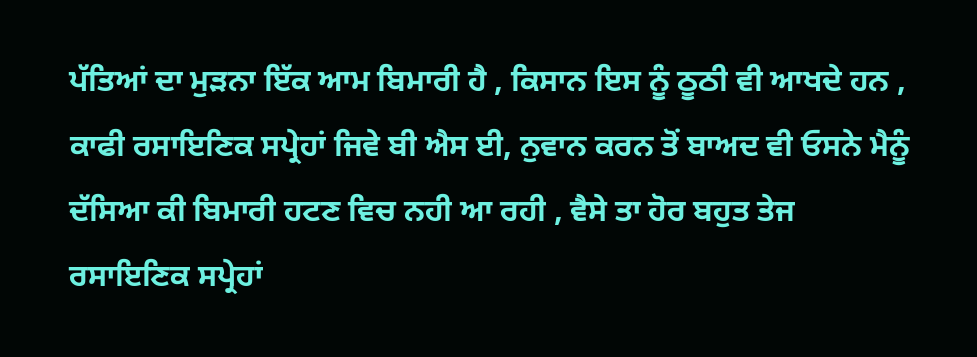ਪੱਤਿਆਂ ਦਾ ਮੁੜਨਾ ਇੱਕ ਆਮ ਬਿਮਾਰੀ ਹੈ , ਕਿਸਾਨ ਇਸ ਨੂੰ ਠੂਠੀ ਵੀ ਆਖਦੇ ਹਨ , ਕਾਫੀ ਰਸਾਇਣਿਕ ਸਪ੍ਰੇਹਾਂ ਜਿਵੇ ਬੀ ਐਸ ਈ, ਨੁਵਾਨ ਕਰਨ ਤੋਂ ਬਾਅਦ ਵੀ ਓਸਨੇ ਮੈਨੂੰ ਦੱਸਿਆ ਕੀ ਬਿਮਾਰੀ ਹਟਣ ਵਿਚ ਨਹੀ ਆ ਰਹੀ , ਵੈਸੇ ਤਾ ਹੋਰ ਬਹੁਤ ਤੇਜ ਰਸਾਇਣਿਕ ਸਪ੍ਰੇਹਾਂ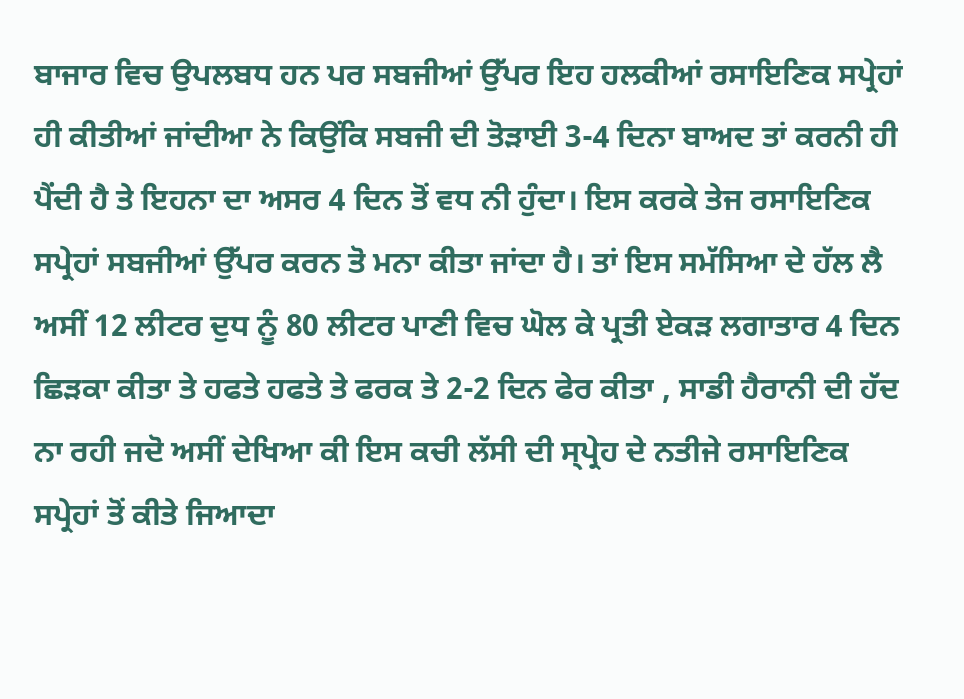ਬਾਜਾਰ ਵਿਚ ਉਪਲਬਧ ਹਨ ਪਰ ਸਬਜੀਆਂ ਉੱਪਰ ਇਹ ਹਲਕੀਆਂ ਰਸਾਇਣਿਕ ਸਪ੍ਰੇਹਾਂ ਹੀ ਕੀਤੀਆਂ ਜਾਂਦੀਆ ਨੇ ਕਿਉਂਕਿ ਸਬਜੀ ਦੀ ਤੋੜਾਈ 3-4 ਦਿਨਾ ਬਾਅਦ ਤਾਂ ਕਰਨੀ ਹੀ ਪੈਂਦੀ ਹੈ ਤੇ ਇਹਨਾ ਦਾ ਅਸਰ 4 ਦਿਨ ਤੋਂ ਵਧ ਨੀ ਹੁੰਦਾ। ਇਸ ਕਰਕੇ ਤੇਜ ਰਸਾਇਣਿਕ ਸਪ੍ਰੇਹਾਂ ਸਬਜੀਆਂ ਉੱਪਰ ਕਰਨ ਤੋ ਮਨਾ ਕੀਤਾ ਜਾਂਦਾ ਹੈ। ਤਾਂ ਇਸ ਸਮੱਸਿਆ ਦੇ ਹੱਲ ਲੈ ਅਸੀਂ 12 ਲੀਟਰ ਦੁਧ ਨੂੰ 80 ਲੀਟਰ ਪਾਣੀ ਵਿਚ ਘੋਲ ਕੇ ਪ੍ਰਤੀ ਏਕੜ ਲਗਾਤਾਰ 4 ਦਿਨ ਛਿੜਕਾ ਕੀਤਾ ਤੇ ਹਫਤੇ ਹਫਤੇ ਤੇ ਫਰਕ ਤੇ 2-2 ਦਿਨ ਫੇਰ ਕੀਤਾ , ਸਾਡੀ ਹੈਰਾਨੀ ਦੀ ਹੱਦ ਨਾ ਰਹੀ ਜਦੋ ਅਸੀਂ ਦੇਖਿਆ ਕੀ ਇਸ ਕਚੀ ਲੱਸੀ ਦੀ ਸ੍ਪ੍ਰੇਹ ਦੇ ਨਤੀਜੇ ਰਸਾਇਣਿਕ ਸਪ੍ਰੇਹਾਂ ਤੋਂ ਕੀਤੇ ਜਿਆਦਾ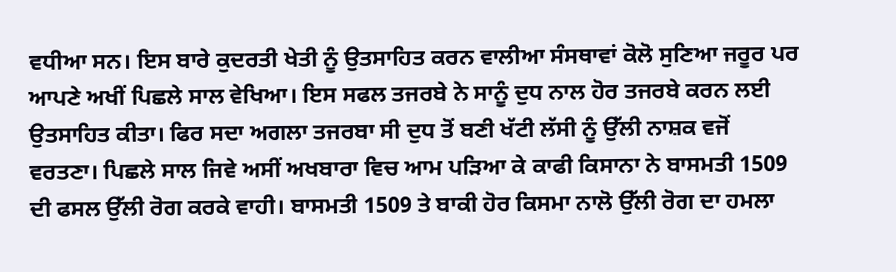ਵਧੀਆ ਸਨ। ਇਸ ਬਾਰੇ ਕੁਦਰਤੀ ਖੇਤੀ ਨੂੰ ਉਤਸਾਹਿਤ ਕਰਨ ਵਾਲੀਆ ਸੰਸਥਾਵਾਂ ਕੋਲੋ ਸੁਣਿਆ ਜਰੂਰ ਪਰ ਆਪਣੇ ਅਖੀਂ ਪਿਛਲੇ ਸਾਲ ਵੇਖਿਆ। ਇਸ ਸਫਲ ਤਜਰਬੇ ਨੇ ਸਾਨੂੰ ਦੁਧ ਨਾਲ ਹੋਰ ਤਜਰਬੇ ਕਰਨ ਲਈ ਉਤਸਾਹਿਤ ਕੀਤਾ। ਫਿਰ ਸਦਾ ਅਗਲਾ ਤਜਰਬਾ ਸੀ ਦੁਧ ਤੋਂ ਬਣੀ ਖੱਟੀ ਲੱਸੀ ਨੂੰ ਉੱਲੀ ਨਾਸ਼ਕ ਵਜੋਂ ਵਰਤਣਾ। ਪਿਛਲੇ ਸਾਲ ਜਿਵੇ ਅਸੀਂ ਅਖਬਾਰਾ ਵਿਚ ਆਮ ਪੜਿਆ ਕੇ ਕਾਫੀ ਕਿਸਾਨਾ ਨੇ ਬਾਸਮਤੀ 1509 ਦੀ ਫਸਲ ਉੱਲੀ ਰੋਗ ਕਰਕੇ ਵਾਹੀ। ਬਾਸਮਤੀ 1509 ਤੇ ਬਾਕੀ ਹੋਰ ਕਿਸਮਾ ਨਾਲੋ ਉੱਲੀ ਰੋਗ ਦਾ ਹਮਲਾ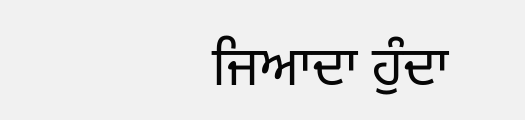ਜਿਆਦਾ ਹੁੰਦਾ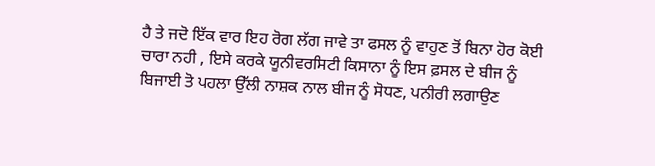ਹੈ ਤੇ ਜਦੋ ਇੱਕ ਵਾਰ ਇਹ ਰੋਗ ਲੱਗ ਜਾਵੇ ਤਾ ਫਸਲ ਨੂੰ ਵਾਹੁਣ ਤੋਂ ਬਿਨਾ ਹੋਰ ਕੋਈ ਚਾਰਾ ਨਹੀ , ਇਸੇ ਕਰਕੇ ਯੂਨੀਵਰਸਿਟੀ ਕਿਸਾਨਾ ਨੂੰ ਇਸ ਫ਼ਸਲ ਦੇ ਬੀਜ ਨੂੰ ਬਿਜਾਈ ਤੋ ਪਹਲਾ ਉੱਲੀ ਨਾਸ਼ਕ ਨਾਲ ਬੀਜ ਨੂੰ ਸੋਧਣ, ਪਨੀਰੀ ਲਗਾਉਣ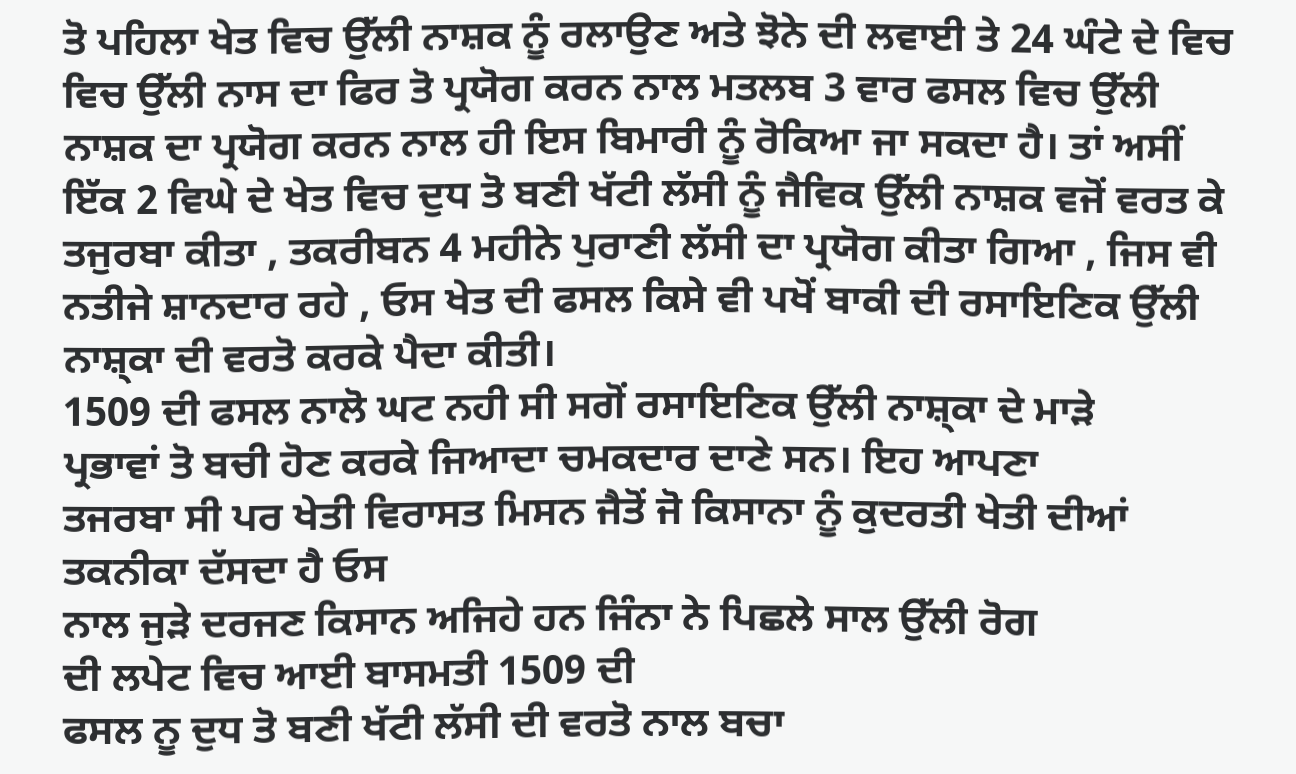ਤੋ ਪਹਿਲਾ ਖੇਤ ਵਿਚ ਉੱਲੀ ਨਾਸ਼ਕ ਨੂੰ ਰਲਾਉਣ ਅਤੇ ਝੋਨੇ ਦੀ ਲਵਾਈ ਤੇ 24 ਘੰਟੇ ਦੇ ਵਿਚ ਵਿਚ ਉੱਲੀ ਨਾਸ ਦਾ ਫਿਰ ਤੋ ਪ੍ਰਯੋਗ ਕਰਨ ਨਾਲ ਮਤਲਬ 3 ਵਾਰ ਫਸਲ ਵਿਚ ਉੱਲੀ ਨਾਸ਼ਕ ਦਾ ਪ੍ਰਯੋਗ ਕਰਨ ਨਾਲ ਹੀ ਇਸ ਬਿਮਾਰੀ ਨੂੰ ਰੋਕਿਆ ਜਾ ਸਕਦਾ ਹੈ। ਤਾਂ ਅਸੀਂ ਇੱਕ 2 ਵਿਘੇ ਦੇ ਖੇਤ ਵਿਚ ਦੁਧ ਤੋ ਬਣੀ ਖੱਟੀ ਲੱਸੀ ਨੂੰ ਜੈਵਿਕ ਉੱਲੀ ਨਾਸ਼ਕ ਵਜੋਂ ਵਰਤ ਕੇ ਤਜੁਰਬਾ ਕੀਤਾ , ਤਕਰੀਬਨ 4 ਮਹੀਨੇ ਪੁਰਾਣੀ ਲੱਸੀ ਦਾ ਪ੍ਰਯੋਗ ਕੀਤਾ ਗਿਆ , ਜਿਸ ਵੀ ਨਤੀਜੇ ਸ਼ਾਨਦਾਰ ਰਹੇ , ਓਸ ਖੇਤ ਦੀ ਫਸਲ ਕਿਸੇ ਵੀ ਪਖੋਂ ਬਾਕੀ ਦੀ ਰਸਾਇਣਿਕ ਉੱਲੀ ਨਾਸ਼੍ਕਾ ਦੀ ਵਰਤੋ ਕਰਕੇ ਪੈਦਾ ਕੀਤੀ।
1509 ਦੀ ਫਸਲ ਨਾਲੋ ਘਟ ਨਹੀ ਸੀ ਸਗੋਂ ਰਸਾਇਣਿਕ ਉੱਲੀ ਨਾਸ਼੍ਕਾ ਦੇ ਮਾੜੇ
ਪ੍ਰਭਾਵਾਂ ਤੋ ਬਚੀ ਹੋਣ ਕਰਕੇ ਜਿਆਦਾ ਚਮਕਦਾਰ ਦਾਣੇ ਸਨ। ਇਹ ਆਪਣਾ
ਤਜਰਬਾ ਸੀ ਪਰ ਖੇਤੀ ਵਿਰਾਸਤ ਮਿਸਨ ਜੈਤੋਂ ਜੋ ਕਿਸਾਨਾ ਨੂੰ ਕੁਦਰਤੀ ਖੇਤੀ ਦੀਆਂ ਤਕਨੀਕਾ ਦੱਸਦਾ ਹੈ ਓਸ
ਨਾਲ ਜੁੜੇ ਦਰਜਣ ਕਿਸਾਨ ਅਜਿਹੇ ਹਨ ਜਿੰਨਾ ਨੇ ਪਿਛਲੇ ਸਾਲ ਉੱਲੀ ਰੋਗ
ਦੀ ਲਪੇਟ ਵਿਚ ਆਈ ਬਾਸਮਤੀ 1509 ਦੀ
ਫਸਲ ਨੂ ਦੁਧ ਤੋ ਬਣੀ ਖੱਟੀ ਲੱਸੀ ਦੀ ਵਰਤੋ ਨਾਲ ਬਚਾ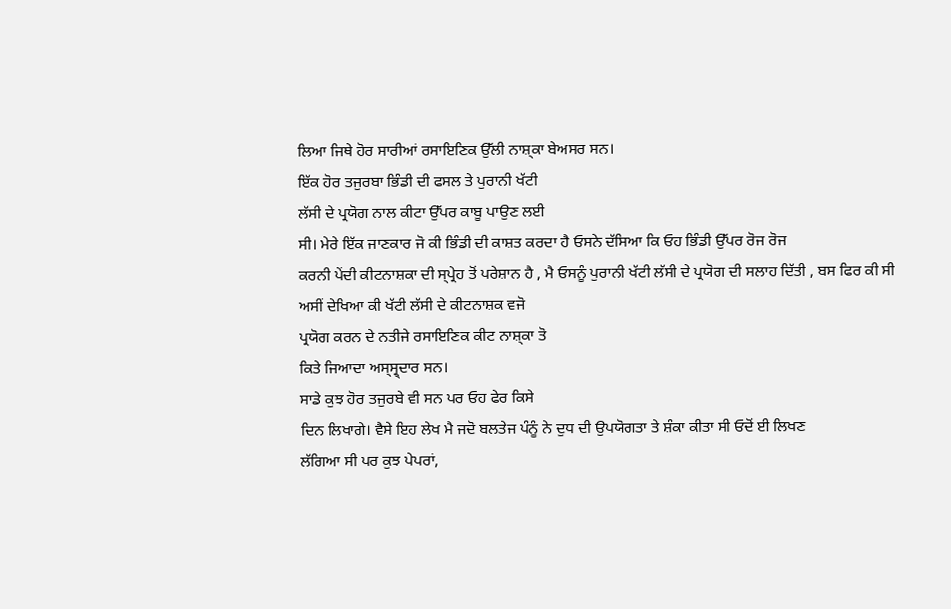ਲਿਆ ਜਿਥੇ ਹੋਰ ਸਾਰੀਆਂ ਰਸਾਇਣਿਕ ਉੱਲੀ ਨਾਸ਼੍ਕਾ ਬੇਅਸਰ ਸਨ।
ਇੱਕ ਹੋਰ ਤਜੁਰਬਾ ਭਿੰਡੀ ਦੀ ਫਸਲ ਤੇ ਪੁਰਾਨੀ ਖੱਟੀ
ਲੱਸੀ ਦੇ ਪ੍ਰਯੋਗ ਨਾਲ ਕੀਟਾ ਉੱਪਰ ਕਾਬੂ ਪਾਉਣ ਲਈ
ਸੀ। ਮੇਰੇ ਇੱਕ ਜਾਣਕਾਰ ਜੋ ਕੀ ਭਿੰਡੀ ਦੀ ਕਾਸ਼ਤ ਕਰਦਾ ਹੈ ਓਸਨੇ ਦੱਸਿਆ ਕਿ ਓਹ ਭਿੰਡੀ ਉੱਪਰ ਰੋਜ ਰੋਜ
ਕਰਨੀ ਪੇਂਦੀ ਕੀਟਨਾਸ਼ਕਾ ਦੀ ਸ੍ਪ੍ਰੇਹ ਤੋਂ ਪਰੇਸ਼ਾਨ ਹੈ , ਮੈ ਓਸਨੂੰ ਪੁਰਾਨੀ ਖੱਟੀ ਲੱਸੀ ਦੇ ਪ੍ਰਯੋਗ ਦੀ ਸਲਾਹ ਦਿੱਤੀ , ਬਸ ਫਿਰ ਕੀ ਸੀ ਅਸੀਂ ਦੇਖਿਆ ਕੀ ਖੱਟੀ ਲੱਸੀ ਦੇ ਕੀਟਨਾਸ਼ਕ ਵਜੋ
ਪ੍ਰਯੋਗ ਕਰਨ ਦੇ ਨਤੀਜੇ ਰਸਾਇਣਿਕ ਕੀਟ ਨਾਸ਼੍ਕਾ ਤੋ
ਕਿਤੇ ਜਿਆਦਾ ਅਸ੍ਸ੍ਰ੍ਦਾਰ ਸਨ।
ਸਾਡੇ ਕੁਝ ਹੋਰ ਤਜੁਰਬੇ ਵੀ ਸਨ ਪਰ ਓਹ ਫੇਰ ਕਿਸੇ
ਦਿਨ ਲਿਖਾਗੇ। ਵੈਸੇ ਇਹ ਲੇਖ ਮੈ ਜਦੋ ਬਲਤੇਜ ਪੰਨੂੰ ਨੇ ਦੁਧ ਦੀ ਉਪਯੋਗਤਾ ਤੇ ਸ਼ੰਕਾ ਕੀਤਾ ਸੀ ਓਦੋਂ ਈ ਲਿਖਣ
ਲੱਗਿਆ ਸੀ ਪਰ ਕੁਝ ਪੇਪਰਾਂ,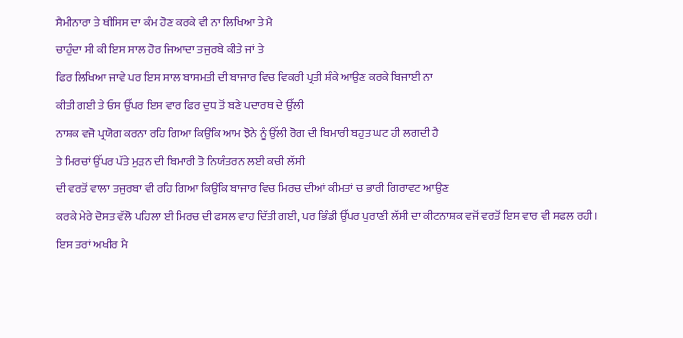ਸੈਮੀਨਾਰਾ ਤੇ ਥੀਸਿਸ ਦਾ ਕੰਮ ਹੋਣ ਕਰਕੇ ਵੀ ਨਾ ਲਿਖਿਆ ਤੇ ਮੈ
ਚਾਹੁੰਦਾ ਸੀ ਕੀ ਇਸ ਸਾਲ ਹੋਰ ਜਿਆਦਾ ਤਜੁਰਬੇ ਕੀਤੇ ਜਾਂ ਤੇ
ਫਿਰ ਲਿਖਿਆ ਜਾਵੇ ਪਰ ਇਸ ਸਾਲ ਬਾਸਮਤੀ ਦੀ ਬਾਜਾਰ ਵਿਚ ਵਿਕਰੀ ਪ੍ਰਤੀ ਸ਼ੰਕੇ ਆਉਣ ਕਰਕੇ ਬਿਜਾਈ ਨਾ
ਕੀਤੀ ਗਈ ਤੇ ਓਸ ਉੱਪਰ ਇਸ ਵਾਰ ਫਿਰ ਦੁਧ ਤੋਂ ਬਣੇ ਪਦਾਰਥ ਦੇ ਉੱਲੀ
ਨਾਸ਼ਕ ਵਜੋ ਪ੍ਰਯੋਗ ਕਰਨਾ ਰਹਿ ਗਿਆ ਕਿਉਂਕਿ ਆਮ ਝੋਨੇ ਨੂੰ ਉੱਲੀ ਰੋਗ ਦੀ ਬਿਮਾਰੀ ਬਹੁਤ ਘਟ ਹੀ ਲਗਦੀ ਹੈ
ਤੇ ਮਿਰਚਾਂ ਉੱਪਰ ਪੱਤੇ ਮੁੜਨ ਦੀ ਬਿਮਾਰੀ ਤੋ ਨਿਯੰਤਰਨ ਲਈ ਕਚੀ ਲੱਸੀ
ਦੀ ਵਰਤੋਂ ਵਾਲਾ ਤਜੁਰਬਾ ਵੀ ਰਹਿ ਗਿਆ ਕਿਉਂਕਿ ਬਾਜਾਰ ਵਿਚ ਮਿਰਚ ਦੀਆਂ ਕੀਮਤਾਂ ਚ ਭਾਰੀ ਗਿਰਾਵਟ ਆਉਣ
ਕਰਕੇ ਮੇਰੇ ਦੋਸਤ ਵੱਲੋ ਪਹਿਲਾ ਈ ਮਿਰਚ ਦੀ ਫਸਲ ਵਾਹ ਦਿੱਤੀ ਗਈ, ਪਰ ਭਿੰਡੀ ਉੱਪਰ ਪੁਰਾਣੀ ਲੱਸੀ ਦਾ ਕੀਟਨਾਸ਼ਕ ਵਜੋਂ ਵਰਤੋਂ ਇਸ ਵਾਰ ਵੀ ਸਫਲ ਰਹੀ।
ਇਸ ਤਰਾਂ ਅਖੀਰ ਮੈ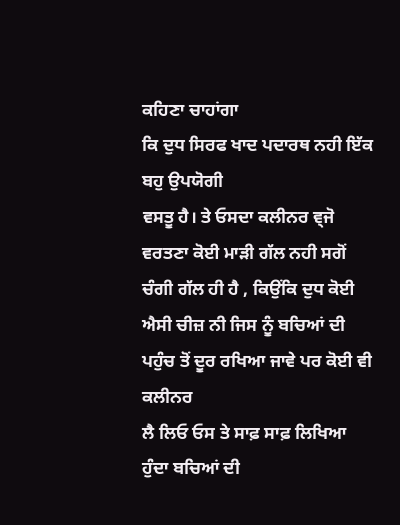ਕਹਿਣਾ ਚਾਹਾਂਗਾ
ਕਿ ਦੁਧ ਸਿਰਫ ਖਾਦ ਪਦਾਰਥ ਨਹੀ ਇੱਕ ਬਹੁ ਉਪਯੋਗੀ
ਵਸਤੂ ਹੈ। ਤੇ ਓਸਦਾ ਕਲੀਨਰ ਵ੍ਜੋ ਵਰਤਣਾ ਕੋਈ ਮਾੜੀ ਗੱਲ ਨਹੀ ਸਗੋਂ ਚੰਗੀ ਗੱਲ ਹੀ ਹੈ , ਕਿਉਂਕਿ ਦੁਧ ਕੋਈ ਐਸੀ ਚੀਜ਼ ਨੀ ਜਿਸ ਨੂੰ ਬਚਿਆਂ ਦੀ ਪਹੁੰਚ ਤੋਂ ਦੂਰ ਰਖਿਆ ਜਾਵੇ ਪਰ ਕੋਈ ਵੀ ਕਲੀਨਰ
ਲੈ ਲਿਓ ਓਸ ਤੇ ਸਾਫ਼ ਸਾਫ਼ ਲਿਖਿਆ ਹੁੰਦਾ ਬਚਿਆਂ ਦੀ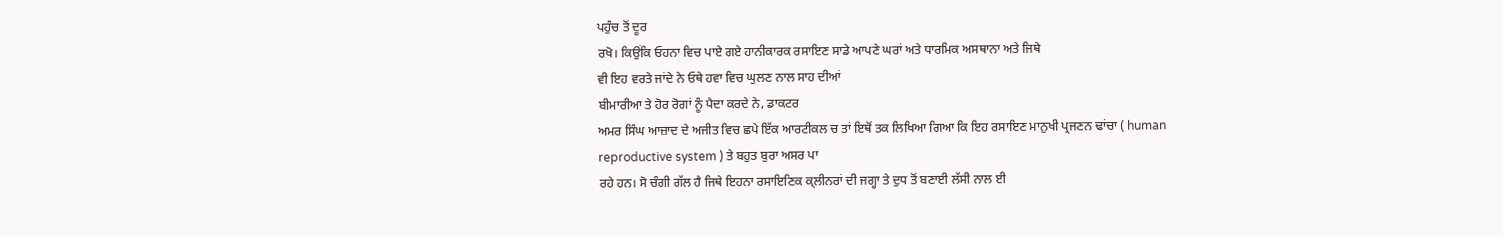ਪਹੁੰਚ ਤੋਂ ਦੂਰ
ਰਖੋ। ਕਿਉਂਕਿ ਓਹਨਾ ਵਿਚ ਪਾਏ ਗਏ ਹਾਨੀਕਾਰਕ ਰਸਾਇਣ ਸਾਡੇ ਆਪਣੇ ਘਰਾਂ ਅਤੇ ਧਾਰਮਿਕ ਅਸਥਾਨਾ ਅਤੇ ਜਿਥੇ
ਵੀ ਇਹ ਵਰਤੇ ਜਾਂਦੇ ਨੇ ਓਥੇ ਹਵਾ ਵਿਚ ਘੁਲਣ ਨਾਲ ਸਾਹ ਦੀਆਂ
ਬੀਮਾਰੀਆ ਤੇ ਹੋਰ ਰੋਗਾਂ ਨੂੰ ਪੈਦਾ ਕਰਦੇ ਨੇ, ਡਾਕਟਰ
ਅਮਰ ਸਿੰਘ ਆਜ਼ਾਦ ਦੇ ਅਜੀਤ ਵਿਚ ਛਪੇ ਇੱਕ ਆਰਟੀਕਲ ਚ ਤਾਂ ਇਥੋਂ ਤਕ ਲਿਖਿਆ ਗਿਆ ਕਿ ਇਹ ਰਸਾਇਣ ਮਾਨੁਖੀ ਪ੍ਰਜਣਨ ਢਾਂਚਾ ( human
reproductive system ) ਤੇ ਬਹੁਤ ਬੁਰਾ ਅਸਰ ਪਾ
ਰਹੇ ਹਨ। ਸੋ ਚੰਗੀ ਗੱਲ ਹੈ ਜਿਥੇ ਇਹਨਾ ਰਸਾਇਣਿਕ ਕ੍ਲੀਨਰਾਂ ਦੀ ਜਗ੍ਹਾ ਤੇ ਦੁਧ ਤੋਂ ਬਣਾਈ ਲੱਸੀ ਨਾਲ ਈ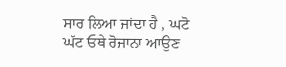ਸਾਰ ਲਿਆ ਜਾਂਦਾ ਹੈ , ਘਟੋ ਘੱਟ ਓਥੇ ਰੋਜਾਨਾ ਆਉਣ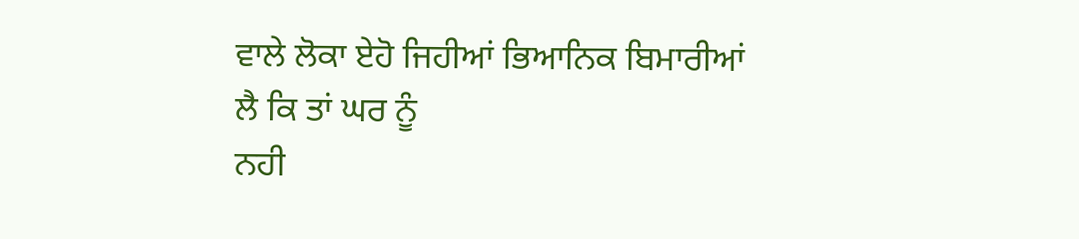ਵਾਲੇ ਲੋਕਾ ਏਹੋ ਜਿਹੀਆਂ ਭਿਆਨਿਕ ਬਿਮਾਰੀਆਂ ਲੈ ਕਿ ਤਾਂ ਘਰ ਨੂੰ
ਨਹੀ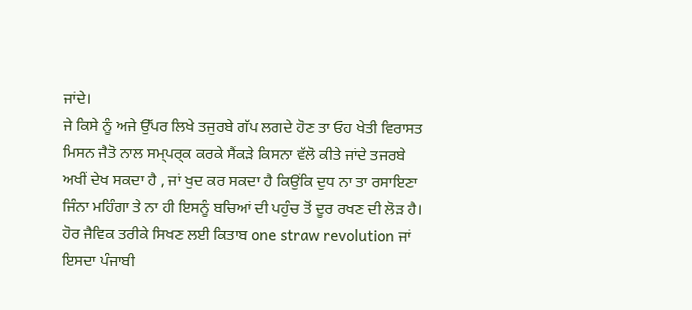ਜਾਂਦੇ।
ਜੇ ਕਿਸੇ ਨੂੰ ਅਜੇ ਉੱਪਰ ਲਿਖੇ ਤਜੁਰਬੇ ਗੱਪ ਲਗਦੇ ਹੋਣ ਤਾ ਓਹ ਖੇਤੀ ਵਿਰਾਸਤ ਮਿਸਨ ਜੈਤੋ ਨਾਲ ਸਮ੍ਪਰ੍ਕ ਕਰਕੇ ਸੈਂਕੜੇ ਕਿਸਨਾ ਵੱਲੋ ਕੀਤੇ ਜਾਂਦੇ ਤਜਰਬੇ ਅਖੀਂ ਦੇਖ ਸਕਦਾ ਹੈ , ਜਾਂ ਖੁਦ ਕਰ ਸਕਦਾ ਹੈ ਕਿਉਂਕਿ ਦੁਧ ਨਾ ਤਾ ਰਸਾਇਣਾ ਜਿੰਨਾ ਮਹਿੰਗਾ ਤੇ ਨਾ ਹੀ ਇਸਨੂੰ ਬਚਿਆਂ ਦੀ ਪਹੁੰਚ ਤੋਂ ਦੂਰ ਰਖਣ ਦੀ ਲੋੜ ਹੈ।
ਹੋਰ ਜੈਵਿਕ ਤਰੀਕੇ ਸਿਖਣ ਲਈ ਕਿਤਾਬ one straw revolution ਜਾਂ ਇਸਦਾ ਪੰਜਾਬੀ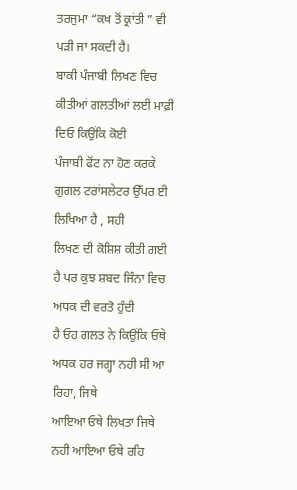ਤਰਜੁਮਾ “ਕਖ ਤੋਂ ਕ੍ਰਾਂਤੀ ” ਵੀ
ਪੜੀ ਜਾ ਸਕਦੀ ਹੈ।
ਬਾਕੀ ਪੰਜਾਬੀ ਲਿਖਣ ਵਿਚ ਕੀਤੀਆਂ ਗਲਤੀਆਂ ਲਈ ਮਾਫ਼ੀ ਦਿਓ ਕਿਉਂਕਿ ਕੋਈ
ਪੰਜਾਬੀ ਫੋਂਟ ਨਾ ਹੋਣ ਕਰਕੇ ਗੁਗਲ ਟਰਾਂਸਲੇਟਰ ਉੱਪਰ ਈ ਲਿਖਿਆ ਹੈ , ਸਹੀ
ਲਿਖਣ ਦੀ ਕੋਸ਼ਿਸ਼ ਕੀਤੀ ਗਈ ਹੈ ਪਰ ਕੁਝ ਸ਼ਬਦ ਜਿੰਨਾ ਵਿਚ ਅਧਕ ਦੀ ਵਰਤੋ ਹੁੰਦੀ
ਹੈ ਓਹ ਗਲਤ ਨੇ ਕਿਉਂਕਿ ਓਥੇ ਅਧਕ ਹਰ ਜਗ੍ਹਾ ਨਹੀ ਸੀ ਆ ਰਿਹਾ, ਜਿਥੇ
ਆਇਆ ਓਥੇ ਲਿਖਤਾ ਜਿਥੇ ਨਹੀ ਆਇਆ ਓਥੇ ਰਹਿ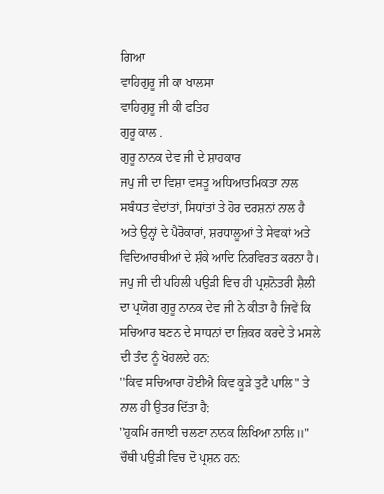ਗਿਆ
ਵਾਹਿਗੁਰੂ ਜੀ ਕਾ ਖਾਲਸਾ
ਵਾਹਿਗੁਰੂ ਜੀ ਕੀ ਫਤਿਹ
ਗੁਰੂ ਕਾਲ .
ਗੁਰੂ ਨਾਨਕ ਦੇਵ ਜੀ ਦੇ ਸ਼ਾਹਕਾਰ
ਜਪੁ ਜੀ ਦਾ ਵਿਸ਼ਾ ਵਸਤੂ ਅਧਿਆਤਮਿਕਤਾ ਨਾਲ ਸਬੰਧਤ ਵੇਦਾਂਤਾਂ, ਸਿਧਾਂਤਾਂ ਤੇ ਹੋਰ ਦਰਸ਼ਨਾਂ ਨਾਲ ਹੈ ਅਤੇ ਉਨ੍ਹਾਂ ਦੇ ਪੈਰੋਕਾਰਾਂ, ਸ਼ਰਧਾਲੂਆਂ ਤੇ ਸੇਵਕਾਂ ਅਤੇ ਵਿਦਿਆਰਥੀਆਂ ਦੇ ਸ਼ੰਕੇ ਆਦਿ ਨਿਰਵਿਰਤ ਕਰਨਾ ਹੈ। ਜਪੁ ਜੀ ਦੀ ਪਹਿਲੀ ਪਉੜੀ ਵਿਚ ਹੀ ਪ੍ਰਸ਼ਨੋਤਰੀ ਸ਼ੈਲੀ ਦਾ ਪ੍ਰਯੋਗ ਗੁਰੂ ਨਾਨਕ ਦੇਵ ਜੀ ਨੇ ਕੀਤਾ ਹੈ ਜਿਵੇਂ ਕਿ ਸਚਿਆਰ ਬਣਨ ਦੇ ਸਾਧਨਾਂ ਦਾ ਜ਼ਿਕਰ ਕਰਦੇ ਤੇ ਮਸਲੇ ਦੀ ਤੰਦ ਨੂੰ ਖੋਹਲਦੇ ਹਨ:
''ਕਿਵ ਸਚਿਆਰਾ ਹੋਈਐ ਕਿਵ ਕੂੜੇ ਤੁਟੈ ਪਾਲਿ" ਤੇ ਨਾਲ ਹੀ ਉਤਰ ਦਿੱਤਾ ਹੈ:
''ਹੁਕਮਿ ਰਜਾਈ ਚਲਣਾ ਨਾਨਕ ਲਿਖਿਆ ਨਾਲਿ॥"
ਚੌਥੀ ਪਉੜੀ ਵਿਚ ਦੋ ਪ੍ਰਸ਼ਨ ਹਨ: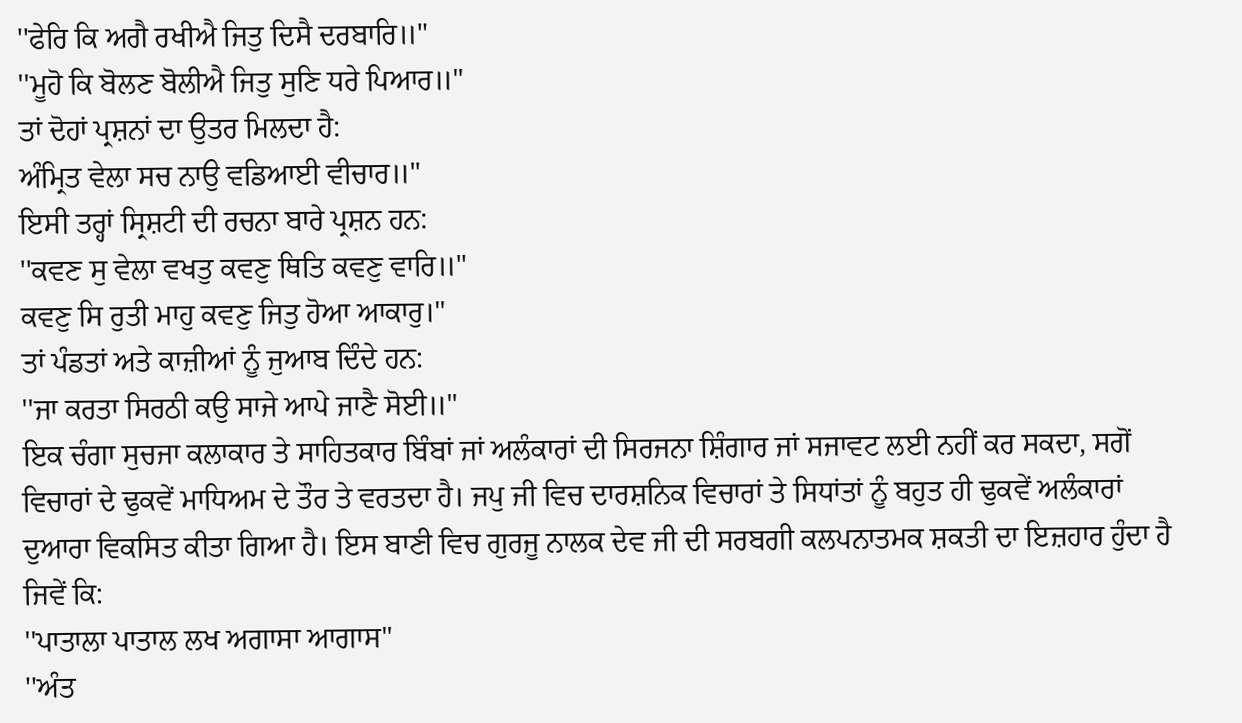''ਫੇਰਿ ਕਿ ਅਗੈ ਰਖੀਐ ਜਿਤੁ ਦਿਸੈ ਦਰਬਾਰਿ॥"
''ਮੂਹੋ ਕਿ ਬੋਲਣ ਬੋਲੀਐ ਜਿਤੁ ਸੁਣਿ ਧਰੇ ਪਿਆਰ॥"
ਤਾਂ ਦੋਹਾਂ ਪ੍ਰਸ਼ਨਾਂ ਦਾ ਉਤਰ ਮਿਲਦਾ ਹੈ:
ਅੰਮ੍ਰਿਤ ਵੇਲਾ ਸਚ ਨਾਉ ਵਡਿਆਈ ਵੀਚਾਰ॥"
ਇਸੀ ਤਰ੍ਹਾਂ ਸ੍ਰਿਸ਼ਟੀ ਦੀ ਰਚਨਾ ਬਾਰੇ ਪ੍ਰਸ਼ਨ ਹਨ:
''ਕਵਣ ਸੁ ਵੇਲਾ ਵਖਤੁ ਕਵਣੁ ਥਿਤਿ ਕਵਣੁ ਵਾਰਿ॥"
ਕਵਣੁ ਸਿ ਰੁਤੀ ਮਾਹੁ ਕਵਣੁ ਜਿਤੁ ਹੋਆ ਆਕਾਰੁ।"
ਤਾਂ ਪੰਡਤਾਂ ਅਤੇ ਕਾਜ਼ੀਆਂ ਨੂੰ ਜੁਆਬ ਦਿੰਦੇ ਹਨ:
''ਜਾ ਕਰਤਾ ਸਿਰਠੀ ਕਉ ਸਾਜੇ ਆਪੇ ਜਾਣੈ ਸੋਈ॥"
ਇਕ ਚੰਗਾ ਸੁਚਜਾ ਕਲਾਕਾਰ ਤੇ ਸਾਹਿਤਕਾਰ ਬਿੰਬਾਂ ਜਾਂ ਅਲੰਕਾਰਾਂ ਦੀ ਸਿਰਜਨਾ ਸ਼ਿੰਗਾਰ ਜਾਂ ਸਜਾਵਟ ਲਈ ਨਹੀਂ ਕਰ ਸਕਦਾ, ਸਗੋਂ ਵਿਚਾਰਾਂ ਦੇ ਢੁਕਵੇਂ ਮਾਧਿਅਮ ਦੇ ਤੌਰ ਤੇ ਵਰਤਦਾ ਹੈ। ਜਪੁ ਜੀ ਵਿਚ ਦਾਰਸ਼ਨਿਕ ਵਿਚਾਰਾਂ ਤੇ ਸਿਧਾਂਤਾਂ ਨੂੰ ਬਹੁਤ ਹੀ ਢੁਕਵੇਂ ਅਲੰਕਾਰਾਂ ਦੁਆਰਾ ਵਿਕਸਿਤ ਕੀਤਾ ਗਿਆ ਹੈ। ਇਸ ਬਾਣੀ ਵਿਚ ਗੁਰਜੂ ਨਾਲਕ ਦੇਵ ਜੀ ਦੀ ਸਰਬਗੀ ਕਲਪਨਾਤਮਕ ਸ਼ਕਤੀ ਦਾ ਇਜ਼ਹਾਰ ਹੁੰਦਾ ਹੈ ਜਿਵੇਂ ਕਿ:
''ਪਾਤਾਲਾ ਪਾਤਾਲ ਲਖ ਅਗਾਸਾ ਆਗਾਸ"
''ਅੰਤ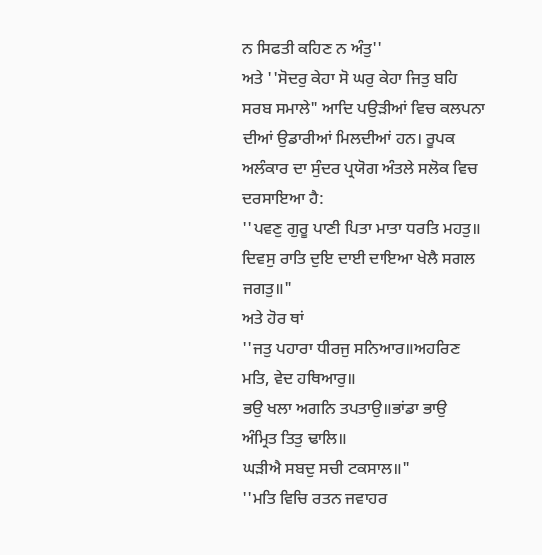ਨ ਸਿਫਤੀ ਕਹਿਣ ਨ ਅੰਤੁ''
ਅਤੇ ''ਸੋਦਰੁ ਕੇਹਾ ਸੋ ਘਰੁ ਕੇਹਾ ਜਿਤੁ ਬਹਿ ਸਰਬ ਸਮਾਲੇ" ਆਦਿ ਪਉੜੀਆਂ ਵਿਚ ਕਲਪਨਾ ਦੀਆਂ ਉਡਾਰੀਆਂ ਮਿਲਦੀਆਂ ਹਨ। ਰੂਪਕ ਅਲੰਕਾਰ ਦਾ ਸੁੰਦਰ ਪ੍ਰਯੋਗ ਅੰਤਲੇ ਸਲੋਕ ਵਿਚ ਦਰਸਾਇਆ ਹੈ:
''ਪਵਣੁ ਗੁਰੂ ਪਾਣੀ ਪਿਤਾ ਮਾਤਾ ਧਰਤਿ ਮਹਤੁ॥
ਦਿਵਸੁ ਰਾਤਿ ਦੁਇ ਦਾਈ ਦਾਇਆ ਖੇਲੈ ਸਗਲ ਜਗਤੁ॥"
ਅਤੇ ਹੋਰ ਥਾਂ
''ਜਤੁ ਪਹਾਰਾ ਧੀਰਜੁ ਸਨਿਆਰ॥ਅਹਰਿਣ ਮਤਿ, ਵੇਦ ਹਥਿਆਰੁ॥
ਭਉ ਖਲਾ ਅਗਨਿ ਤਪਤਾਉ॥ਭਾਂਡਾ ਭਾਉ ਅੰਮ੍ਰਿਤ ਤਿਤੁ ਢਾਲਿ॥
ਘੜੀਐ ਸਬਦੁ ਸਚੀ ਟਕਸਾਲ॥"
''ਮਤਿ ਵਿਚਿ ਰਤਨ ਜਵਾਹਰ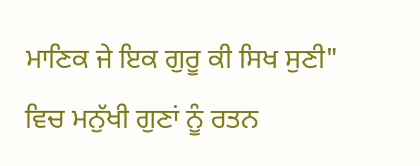ਮਾਣਿਕ ਜੇ ਇਕ ਗੁਰੂ ਕੀ ਸਿਖ ਸੁਣੀ" ਵਿਚ ਮਨੁੱਖੀ ਗੁਣਾਂ ਨੂੰ ਰਤਨ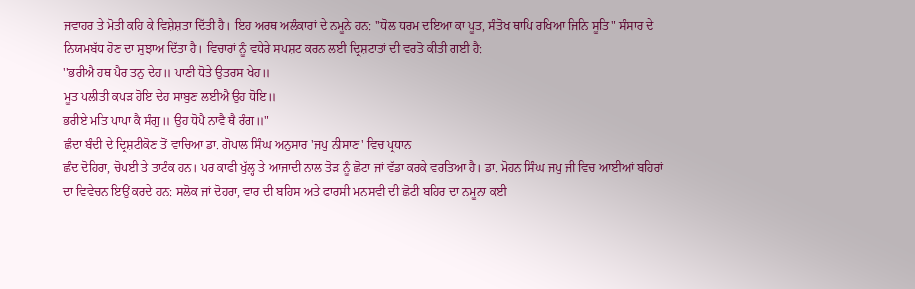ਜਵਾਹਰ ਤੇ ਮੋਤੀ ਕਹਿ ਕੇ ਵਿਸ਼ੇਸ਼ਤਾ ਦਿੱਤੀ ਹੈ। ਇਹ ਅਰਥ ਅਲੰਕਾਰਾਂ ਦੇ ਨਮੂਨੇ ਹਨ: ''ਧੋਲ ਧਰਮ ਦਇਆ ਕਾ ਪੂਤ, ਸੰਤੋਖ ਥਾਪਿ ਰਖਿਆ ਜਿਨਿ ਸੂਤਿ" ਸੰਸਾਰ ਦੇ ਨਿਯਮਬੱਧ ਹੋਣ ਦਾ ਸੁਝਾਅ ਦਿੱਤਾ ਹੈ। ਵਿਚਾਰਾਂ ਨੂੰ ਵਧੇਰੇ ਸਪਸ਼ਟ ਕਰਨ ਲਈ ਦ੍ਰਿਸ਼ਟਾਤਾਂ ਦੀ ਵਰਤੋ ਕੀਤੀ ਗਈ ਹੈ:
''ਭਰੀਐ ਹਥ ਪੈਰ ਤਨੁ ਦੇਹ॥ ਪਾਣੀ ਧੋਤੇ ਉਤਰਸ ਖੇਹ॥
ਮੂਤ ਪਲੀਤੀ ਕਪੜ ਹੋਇ ਦੇਹ ਸਾਬੁਣ ਲਈਐ ਉਹ ਧੋਇ॥
ਭਰੀਏ ਮਤਿ ਪਾਪਾ ਕੈ ਸੰਗੁ॥ ਉਹ ਧੋਪੈ ਨਾਵੈ ਥੈ ਰੰਗ॥"
ਛੰਦਾ ਬੰਦੀ ਦੇ ਦ੍ਰਿਸ਼ਟੀਕੋਣ ਤੋਂ ਵਾਚਿਆ ਡਾ. ਗੋਪਾਲ ਸਿੰਘ ਅਨੁਸਾਰ 'ਜਪੁ ਨੀਸਾਣ' ਵਿਚ ਪ੍ਰਧਾਨ
ਛੰਦ ਦੋਹਿਰਾ, ਚੋਪਈ ਤੇ ਤਾਟੰਕ ਹਨ। ਪਰ ਕਾਫੀ ਖੁੱਲ੍ਹ ਤੇ ਆਜਾਦੀ ਨਾਲ ਤੋੜ ਨੂੰ ਛੋਟਾ ਜਾਂ ਵੱਡਾ ਕਰਕੇ ਵਰਤਿਆ ਹੈ। ਡਾ. ਮੋਹਨ ਸਿੰਘ ਜਪੁ ਜੀ ਵਿਚ ਆਈਆਂ ਬਹਿਰਾਂ ਦਾ ਵਿਵੇਚਨ ਇਉਂ ਕਰਦੇ ਹਨ: ਸਲੋਕ ਜਾਂ ਦੋਹਰਾ, ਵਾਰ ਦੀ ਬਹਿਸ ਅਤੇ ਫਾਰਸੀ ਮਨਸਵੀ ਦੀ ਛੋਟੀ ਬਹਿਰ ਦਾ ਨਮੂਨਾ ਕਈ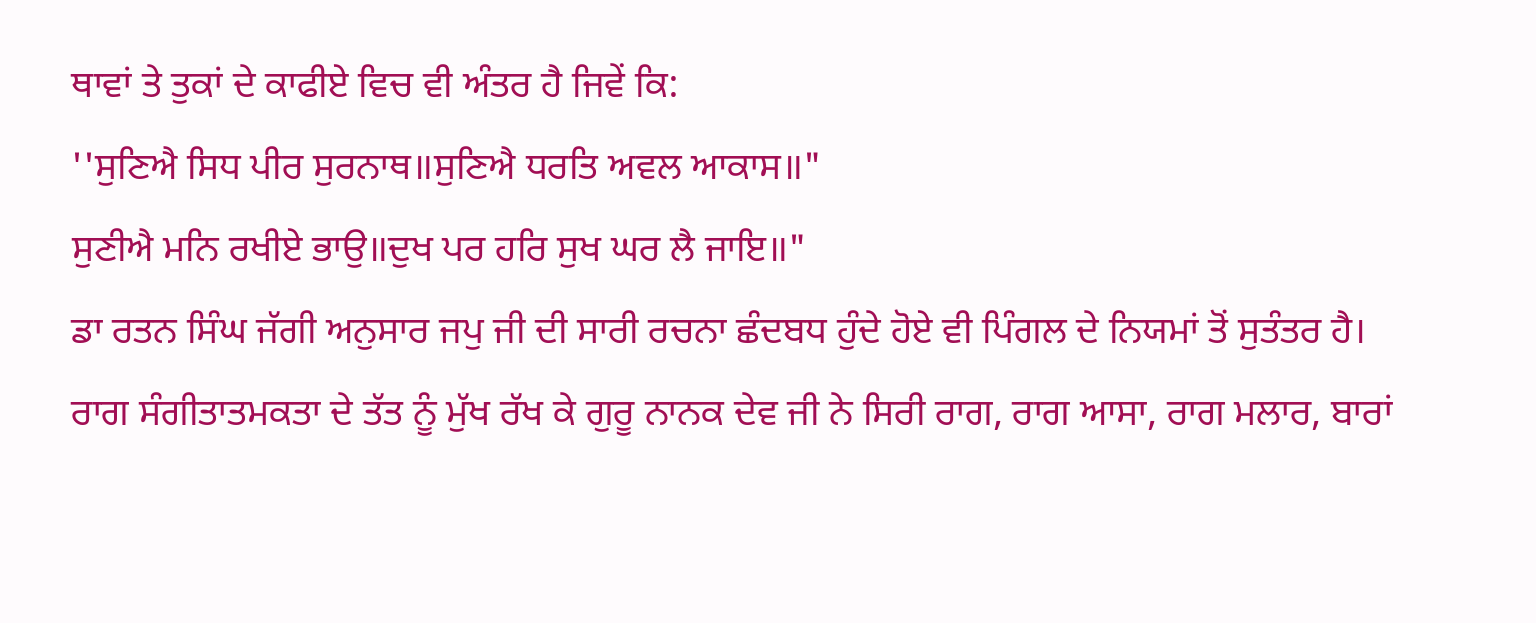ਥਾਵਾਂ ਤੇ ਤੁਕਾਂ ਦੇ ਕਾਫੀਏ ਵਿਚ ਵੀ ਅੰਤਰ ਹੈ ਜਿਵੇਂ ਕਿ:
''ਸੁਣਿਐ ਸਿਧ ਪੀਰ ਸੁਰਨਾਥ॥ਸੁਣਿਐ ਧਰਤਿ ਅਵਲ ਆਕਾਸ॥"
ਸੁਣੀਐ ਮਨਿ ਰਖੀਏ ਭਾਉ॥ਦੁਖ ਪਰ ਹਰਿ ਸੁਖ ਘਰ ਲੈ ਜਾਇ॥"
ਡਾ ਰਤਨ ਸਿੰਘ ਜੱਗੀ ਅਨੁਸਾਰ ਜਪੁ ਜੀ ਦੀ ਸਾਰੀ ਰਚਨਾ ਛੰਦਬਧ ਹੁੰਦੇ ਹੋਏ ਵੀ ਪਿੰਗਲ ਦੇ ਨਿਯਮਾਂ ਤੋਂ ਸੁਤੰਤਰ ਹੈ।
ਰਾਗ ਸੰਗੀਤਾਤਮਕਤਾ ਦੇ ਤੱਤ ਨੂੰ ਮੁੱਖ ਰੱਖ ਕੇ ਗੁਰੂ ਨਾਨਕ ਦੇਵ ਜੀ ਨੇ ਸਿਰੀ ਰਾਗ, ਰਾਗ ਆਸਾ, ਰਾਗ ਮਲਾਰ, ਬਾਰਾਂ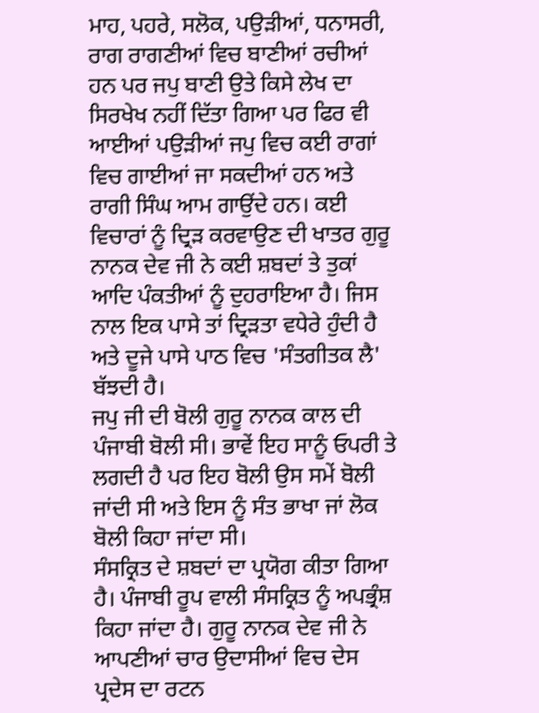ਮਾਹ, ਪਹਰੇ, ਸਲੋਕ, ਪਉੜੀਆਂ, ਧਨਾਸਰੀ, ਰਾਗ ਰਾਗਣੀਆਂ ਵਿਚ ਬਾਣੀਆਂ ਰਚੀਆਂ ਹਨ ਪਰ ਜਪੁ ਬਾਣੀ ਉਤੇ ਕਿਸੇ ਲੇਖ ਦਾ ਸਿਰਖੇਖ ਨਹੀਂ ਦਿੱਤਾ ਗਿਆ ਪਰ ਫਿਰ ਵੀ ਆਈਆਂ ਪਉੜੀਆਂ ਜਪੁ ਵਿਚ ਕਈ ਰਾਗਾਂ ਵਿਚ ਗਾਈਆਂ ਜਾ ਸਕਦੀਆਂ ਹਨ ਅਤੇ ਰਾਗੀ ਸਿੰਘ ਆਮ ਗਾਉਂਦੇ ਹਨ। ਕਈ ਵਿਚਾਰਾਂ ਨੂੰ ਦ੍ਰਿੜ ਕਰਵਾਉਣ ਦੀ ਖਾਤਰ ਗੁਰੂ ਨਾਨਕ ਦੇਵ ਜੀ ਨੇ ਕਈ ਸ਼ਬਦਾਂ ਤੇ ਤੁਕਾਂ ਆਦਿ ਪੰਕਤੀਆਂ ਨੂੰ ਦੁਹਰਾਇਆ ਹੈ। ਜਿਸ ਨਾਲ ਇਕ ਪਾਸੇ ਤਾਂ ਦ੍ਰਿੜਤਾ ਵਧੇਰੇ ਹੁੰਦੀ ਹੈ ਅਤੇ ਦੂਜੇ ਪਾਸੇ ਪਾਠ ਵਿਚ 'ਸੰਤਗੀਤਕ ਲੈ' ਬੱਝਦੀ ਹੈ।
ਜਪੁ ਜੀ ਦੀ ਬੋਲੀ ਗੁਰੂ ਨਾਨਕ ਕਾਲ ਦੀ ਪੰਜਾਬੀ ਬੋਲੀ ਸੀ। ਭਾਵੇਂ ਇਹ ਸਾਨੂੰ ਓਪਰੀ ਤੇ ਲਗਦੀ ਹੈ ਪਰ ਇਹ ਬੋਲੀ ਉਸ ਸਮੇਂ ਬੋਲੀ ਜਾਂਦੀ ਸੀ ਅਤੇ ਇਸ ਨੂੰ ਸੰਤ ਭਾਖਾ ਜਾਂ ਲੋਕ ਬੋਲੀ ਕਿਹਾ ਜਾਂਦਾ ਸੀ।
ਸੰਸਕ੍ਰਿਤ ਦੇ ਸ਼ਬਦਾਂ ਦਾ ਪ੍ਰਯੋਗ ਕੀਤਾ ਗਿਆ ਹੈ। ਪੰਜਾਬੀ ਰੂਪ ਵਾਲੀ ਸੰਸਕ੍ਰਿਤ ਨੂੰ ਅਪਭ੍ਰੰਸ਼ ਕਿਹਾ ਜਾਂਦਾ ਹੈ। ਗੁਰੂ ਨਾਨਕ ਦੇਵ ਜੀ ਨੇ ਆਪਣੀਆਂ ਚਾਰ ਉਦਾਸੀਆਂ ਵਿਚ ਦੇਸ ਪ੍ਰਦੇਸ ਦਾ ਰਟਨ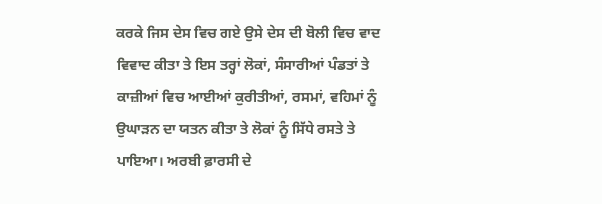ਕਰਕੇ ਜਿਸ ਦੇਸ ਵਿਚ ਗਏ ਉਸੇ ਦੇਸ ਦੀ ਬੋਲੀ ਵਿਚ ਵਾਦ ਵਿਵਾਦ ਕੀਤਾ ਤੇ ਇਸ ਤਰ੍ਹਾਂ ਲੋਕਾਂ, ਸੰਸਾਰੀਆਂ ਪੰਡਤਾਂ ਤੇ ਕਾਜ਼ੀਆਂ ਵਿਚ ਆਈਆਂ ਕੁਰੀਤੀਆਂ, ਰਸਮਾਂ, ਵਹਿਮਾਂ ਨੂੰ ਉਘਾੜਨ ਦਾ ਯਤਨ ਕੀਤਾ ਤੇ ਲੋਕਾਂ ਨੂੰ ਸਿੱਧੇ ਰਸਤੇ ਤੇ ਪਾਇਆ। ਅਰਬੀ ਫ਼ਾਰਸੀ ਦੇ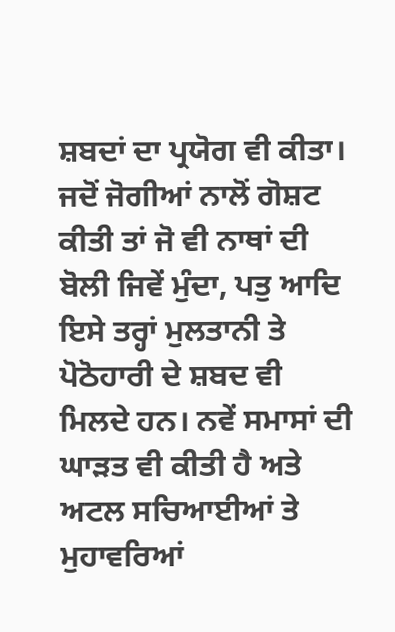ਸ਼ਬਦਾਂ ਦਾ ਪ੍ਰਯੋਗ ਵੀ ਕੀਤਾ। ਜਦੋਂ ਜੋਗੀਆਂ ਨਾਲੋਂ ਗੋਸ਼ਟ ਕੀਤੀ ਤਾਂ ਜੋ ਵੀ ਨਾਥਾਂ ਦੀ ਬੋਲੀ ਜਿਵੇਂ ਮੁੰਦਾ, ਪਤੁ ਆਦਿ ਇਸੇ ਤਰ੍ਹਾਂ ਮੁਲਤਾਨੀ ਤੇ ਪੋਠੋਹਾਰੀ ਦੇ ਸ਼ਬਦ ਵੀ ਮਿਲਦੇ ਹਨ। ਨਵੇਂ ਸਮਾਸਾਂ ਦੀ ਘਾੜਤ ਵੀ ਕੀਤੀ ਹੈ ਅਤੇ ਅਟਲ ਸਚਿਆਈਆਂ ਤੇ ਮੁਹਾਵਰਿਆਂ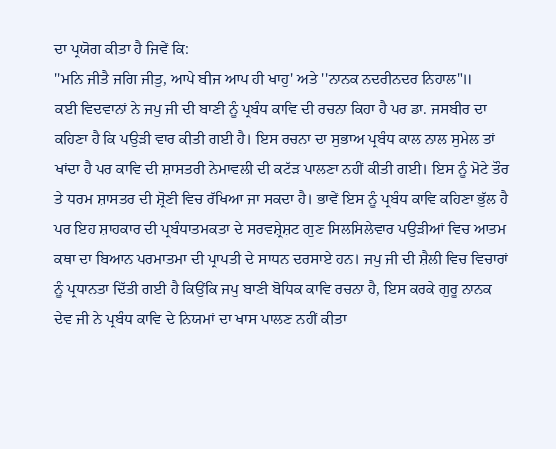ਦਾ ਪ੍ਰਯੋਗ ਕੀਤਾ ਹੈ ਜਿਵੇਂ ਕਿ:
''ਮਨਿ ਜੀਤੈ ਜਗਿ ਜੀਤੁ, ਆਪੇ ਬੀਜ ਆਪ ਹੀ ਖਾਹੁ' ਅਤੇ ''ਨਾਨਕ ਨਦਰੀਨਦਰ ਨਿਹਾਲ"॥
ਕਈ ਵਿਦਵਾਨਾਂ ਨੇ ਜਪੁ ਜੀ ਦੀ ਬਾਣੀ ਨੂੰ ਪ੍ਰਬੰਧ ਕਾਵਿ ਦੀ ਰਚਨਾ ਕਿਹਾ ਹੈ ਪਰ ਡਾ. ਜਸਬੀਰ ਦਾ ਕਹਿਣਾ ਹੈ ਕਿ ਪਉੜੀ ਵਾਰ ਕੀਤੀ ਗਈ ਹੈ। ਇਸ ਰਚਨਾ ਦਾ ਸੁਭਾਅ ਪ੍ਰਬੰਧ ਕਾਲ ਨਾਲ ਸੁਮੇਲ ਤਾਂ ਖਾਂਦਾ ਹੈ ਪਰ ਕਾਵਿ ਦੀ ਸ਼ਾਸਤਰੀ ਨੇਮਾਵਲੀ ਦੀ ਕਟੱੜ ਪਾਲਣਾ ਨਹੀਂ ਕੀਤੀ ਗਈ। ਇਸ ਨੂੰ ਮੋਟੇ ਤੌਰ ਤੇ ਧਰਮ ਸ਼ਾਸਤਰ ਦੀ ਸ਼੍ਰੋਣੀ ਵਿਚ ਰੱਖਿਆ ਜਾ ਸਕਦਾ ਹੈ। ਭਾਵੇਂ ਇਸ ਨੂੰ ਪ੍ਰਬੰਧ ਕਾਵਿ ਕਹਿਣਾ ਭੁੱਲ ਹੈ ਪਰ ਇਹ ਸ਼ਾਹਕਾਰ ਦੀ ਪ੍ਰਬੰਧਾਤਮਕਤਾ ਦੇ ਸਰਵਸ਼੍ਰੇਸ਼ਟ ਗੁਣ ਸਿਲਸਿਲੇਵਾਰ ਪਉੜੀਆਂ ਵਿਚ ਆਤਮ ਕਥਾ ਦਾ ਬਿਆਨ ਪਰਮਾਤਮਾ ਦੀ ਪ੍ਰਾਪਤੀ ਦੇ ਸਾਧਨ ਦਰਸਾਏ ਹਨ। ਜਪੁ ਜੀ ਦੀ ਸ਼ੈਲੀ ਵਿਚ ਵਿਚਾਰਾਂ ਨੂੰ ਪ੍ਰਧਾਨਤਾ ਦਿੱਤੀ ਗਈ ਹੈ ਕਿਉਂਕਿ ਜਪੁ ਬਾਣੀ ਬੋਧਿਕ ਕਾਵਿ ਰਚਨਾ ਹੈ, ਇਸ ਕਰਕੇ ਗੁਰੂ ਨਾਨਕ ਦੇਵ ਜੀ ਨੇ ਪ੍ਰਬੰਧ ਕਾਵਿ ਦੇ ਨਿਯਮਾਂ ਦਾ ਖਾਸ ਪਾਲਣ ਨਹੀਂ ਕੀਤਾ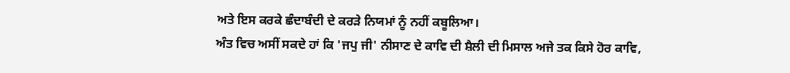ਅਤੇ ਇਸ ਕਰਕੇ ਛੰਦਾਬੰਦੀ ਦੇ ਕਰੜੇ ਨਿਯਮਾਂ ਨੂੰ ਨਹੀਂ ਕਬੂਲਿਆ।
ਅੰਤ ਵਿਚ ਅਸੀਂ ਸਕਦੇ ਹਾਂ ਕਿ 'ਜਪੁ ਜੀ' ਨੀਸਾਣ ਦੇ ਕਾਵਿ ਦੀ ਸ਼ੈਲੀ ਦੀ ਮਿਸਾਲ ਅਜੇ ਤਕ ਕਿਸੇ ਹੋਰ ਕਾਵਿ,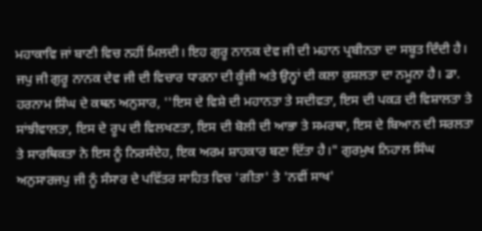ਮਹਾਕਾਵਿ ਜਾਂ ਬਾਣੀ ਵਿਚ ਨਹੀਂ ਮਿਲਦੀ। ਇਹ ਗੁਰੂ ਨਾਨਕ ਦੇਵ ਜੀ ਦੀ ਮਹਾਨ ਪ੍ਰਬੀਨਤਾ ਦਾ ਸਬੂਤ ਦਿੰਦੀ ਹੈ। ਜਪੁ ਜੀ ਗੁਰੂ ਨਾਨਕ ਦੇਵ ਜੀ ਦੀ ਵਿਚਾਰ ਧਾਰਨਾ ਦੀ ਕੂੰਜੀ ਅਤੇ ਉਨ੍ਹਾਂ ਦੀ ਕਲਾ ਕੁਸ਼ਲਤਾ ਦਾ ਨਮੂਨਾ ਹੈ। ਡਾ. ਹਰਨਾਮ ਸਿੰਘ ਦੇ ਕਥਨ ਅਨੁਸਾਰ, ''ਇਸ ਦੇ ਵਿਸ਼ੇ ਦੀ ਮਹਾਨਤਾ ਤੇ ਸਦੀਵਤਾ, ਇਸ ਦੀ ਪਕੜ ਦੀ ਵਿਸ਼ਾਲਤਾ ਤੇ ਸਾਂਝੀਵਾਲਤਾ, ਇਸ ਦੇ ਰੂਪ ਦੀ ਵਿਲਖਣਤਾ, ਇਸ ਦੀ ਬੋਲੀ ਦੀ ਆਭਾ ਤੇ ਸਮਰਥਾ, ਇਸ ਦੇ ਬਿਆਨ ਦੀ ਸਰਲਤਾ ਤੇ ਸਾਰਥਿਕਤਾ ਨੇ ਇਸ ਨੂੰ ਨਿਰਸੰਦੇਹ, ਇਕ ਅਰਮ ਸ਼ਾਹਕਾਰ ਬਣਾ ਦਿੱਤਾ ਹੈ।" ਗੁਰਮੁਖ ਨਿਹਾਲ ਸਿੰਘ ਅਨੁਸਾਰਜਪੁ ਜੀ ਨੂੰ ਸੰਸਾਰ ਦੇ ਪਵਿੱਤਰ ਸਾਹਿਤ ਵਿਚ 'ਗੀਤਾ' ਤੇ 'ਨਵੀਂ ਸਾਖ'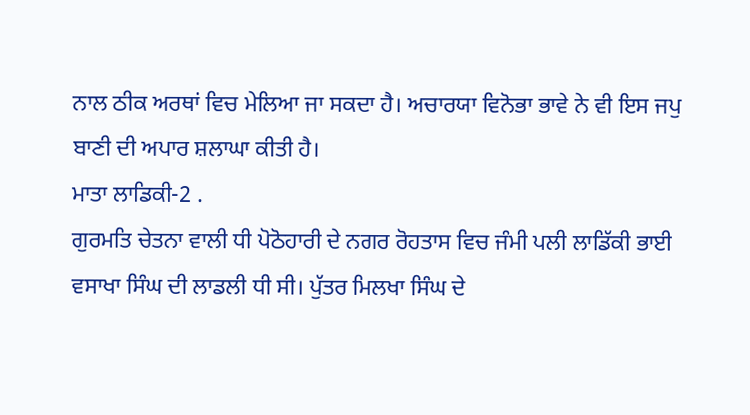ਨਾਲ ਠੀਕ ਅਰਥਾਂ ਵਿਚ ਮੇਲਿਆ ਜਾ ਸਕਦਾ ਹੈ। ਅਚਾਰਯਾ ਵਿਨੋਭਾ ਭਾਵੇ ਨੇ ਵੀ ਇਸ ਜਪੁ ਬਾਣੀ ਦੀ ਅਪਾਰ ਸ਼ਲਾਘਾ ਕੀਤੀ ਹੈ।
ਮਾਤਾ ਲਾਡਿਕੀ-2 .
ਗੁਰਮਤਿ ਚੇਤਨਾ ਵਾਲੀ ਧੀ ਪੋਠੋਹਾਰੀ ਦੇ ਨਗਰ ਰੋਹਤਾਸ ਵਿਚ ਜੰਮੀ ਪਲੀ ਲਾਡਿੱਕੀ ਭਾਈ ਵਸਾਖਾ ਸਿੰਘ ਦੀ ਲਾਡਲੀ ਧੀ ਸੀ। ਪੁੱਤਰ ਮਿਲਖਾ ਸਿੰਘ ਦੇ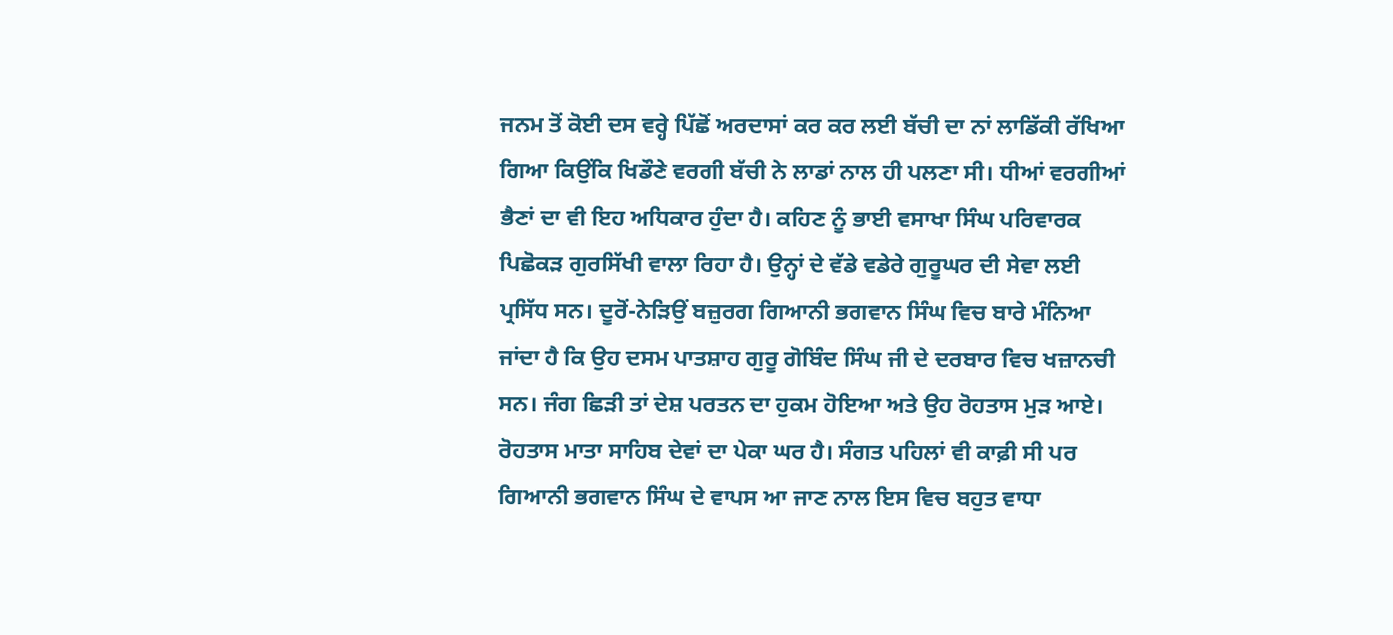ਜਨਮ ਤੋਂ ਕੋਈ ਦਸ ਵਰ੍ਹੇ ਪਿੱਛੋਂ ਅਰਦਾਸਾਂ ਕਰ ਕਰ ਲਈ ਬੱਚੀ ਦਾ ਨਾਂ ਲਾਡਿੱਕੀ ਰੱਖਿਆ ਗਿਆ ਕਿਉਂਕਿ ਖਿਡੌਣੇ ਵਰਗੀ ਬੱਚੀ ਨੇ ਲਾਡਾਂ ਨਾਲ ਹੀ ਪਲਣਾ ਸੀ। ਧੀਆਂ ਵਰਗੀਆਂ ਭੈਣਾਂ ਦਾ ਵੀ ਇਹ ਅਧਿਕਾਰ ਹੁੰਦਾ ਹੈ। ਕਹਿਣ ਨੂੰ ਭਾਈ ਵਸਾਖਾ ਸਿੰਘ ਪਰਿਵਾਰਕ ਪਿਛੋਕੜ ਗੁਰਸਿੱਖੀ ਵਾਲਾ ਰਿਹਾ ਹੈ। ਉਨ੍ਹਾਂ ਦੇ ਵੱਡੇ ਵਡੇਰੇ ਗੁਰੂਘਰ ਦੀ ਸੇਵਾ ਲਈ ਪ੍ਰਸਿੱਧ ਸਨ। ਦੂਰੋਂ-ਨੇੜਿਉਂ ਬਜ਼ੁਰਗ ਗਿਆਨੀ ਭਗਵਾਨ ਸਿੰਘ ਵਿਚ ਬਾਰੇ ਮੰਨਿਆ ਜਾਂਦਾ ਹੈ ਕਿ ਉਹ ਦਸਮ ਪਾਤਸ਼ਾਹ ਗੁਰੂ ਗੋਬਿੰਦ ਸਿੰਘ ਜੀ ਦੇ ਦਰਬਾਰ ਵਿਚ ਖਜ਼ਾਨਚੀ ਸਨ। ਜੰਗ ਛਿੜੀ ਤਾਂ ਦੇਸ਼ ਪਰਤਨ ਦਾ ਹੁਕਮ ਹੋਇਆ ਅਤੇ ਉਹ ਰੋਹਤਾਸ ਮੁੜ ਆਏ। ਰੋਹਤਾਸ ਮਾਤਾ ਸਾਹਿਬ ਦੇਵਾਂ ਦਾ ਪੇਕਾ ਘਰ ਹੈ। ਸੰਗਤ ਪਹਿਲਾਂ ਵੀ ਕਾਫ਼ੀ ਸੀ ਪਰ ਗਿਆਨੀ ਭਗਵਾਨ ਸਿੰਘ ਦੇ ਵਾਪਸ ਆ ਜਾਣ ਨਾਲ ਇਸ ਵਿਚ ਬਹੁਤ ਵਾਧਾ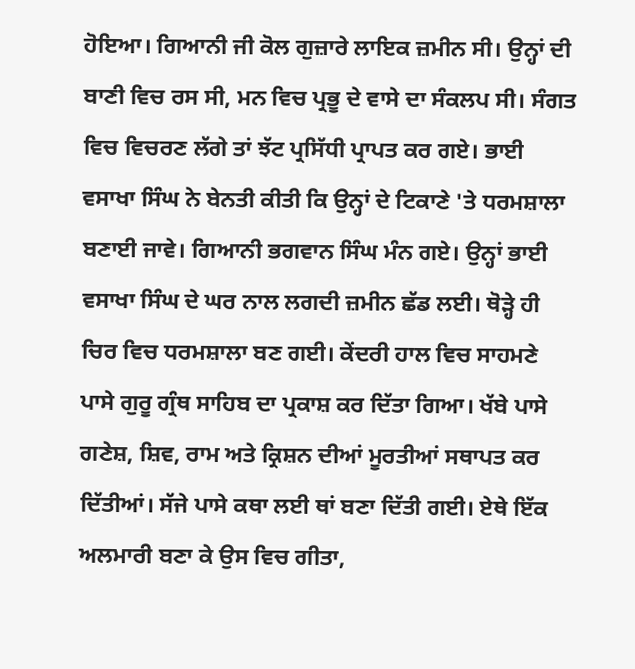ਹੋਇਆ। ਗਿਆਨੀ ਜੀ ਕੋਲ ਗੁਜ਼ਾਰੇ ਲਾਇਕ ਜ਼ਮੀਨ ਸੀ। ਉਨ੍ਹਾਂ ਦੀ ਬਾਣੀ ਵਿਚ ਰਸ ਸੀ, ਮਨ ਵਿਚ ਪ੍ਰਭੂ ਦੇ ਵਾਸੇ ਦਾ ਸੰਕਲਪ ਸੀ। ਸੰਗਤ ਵਿਚ ਵਿਚਰਣ ਲੱਗੇ ਤਾਂ ਝੱਟ ਪ੍ਰਸਿੱਧੀ ਪ੍ਰਾਪਤ ਕਰ ਗਏ। ਭਾਈ ਵਸਾਖਾ ਸਿੰਘ ਨੇ ਬੇਨਤੀ ਕੀਤੀ ਕਿ ਉਨ੍ਹਾਂ ਦੇ ਟਿਕਾਣੇ 'ਤੇ ਧਰਮਸ਼ਾਲਾ ਬਣਾਈ ਜਾਵੇ। ਗਿਆਨੀ ਭਗਵਾਨ ਸਿੰਘ ਮੰਨ ਗਏ। ਉਨ੍ਹਾਂ ਭਾਈ ਵਸਾਖਾ ਸਿੰਘ ਦੇ ਘਰ ਨਾਲ ਲਗਦੀ ਜ਼ਮੀਨ ਛੱਡ ਲਈ। ਥੋੜ੍ਹੇ ਹੀ ਚਿਰ ਵਿਚ ਧਰਮਸ਼ਾਲਾ ਬਣ ਗਈ। ਕੇਂਦਰੀ ਹਾਲ ਵਿਚ ਸਾਹਮਣੇ ਪਾਸੇ ਗੁਰੂ ਗ੍ਰੰਥ ਸਾਹਿਬ ਦਾ ਪ੍ਰਕਾਸ਼ ਕਰ ਦਿੱਤਾ ਗਿਆ। ਖੱਬੇ ਪਾਸੇ ਗਣੇਸ਼, ਸ਼ਿਵ, ਰਾਮ ਅਤੇ ਕ੍ਰਿਸ਼ਨ ਦੀਆਂ ਮੂਰਤੀਆਂ ਸਥਾਪਤ ਕਰ ਦਿੱਤੀਆਂ। ਸੱਜੇ ਪਾਸੇ ਕਥਾ ਲਈ ਥਾਂ ਬਣਾ ਦਿੱਤੀ ਗਈ। ਏਥੇ ਇੱਕ ਅਲਮਾਰੀ ਬਣਾ ਕੇ ਉਸ ਵਿਚ ਗੀਤਾ,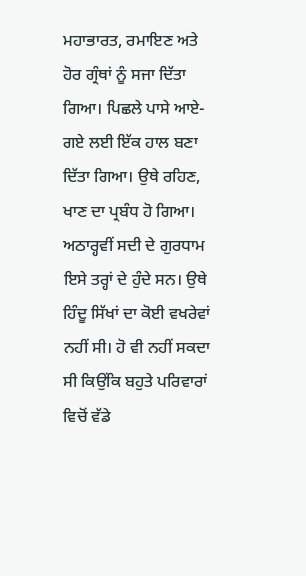ਮਹਾਭਾਰਤ, ਰਮਾਇਣ ਅਤੇ ਹੋਰ ਗ੍ਰੰਥਾਂ ਨੂੰ ਸਜਾ ਦਿੱਤਾ ਗਿਆ। ਪਿਛਲੇ ਪਾਸੇ ਆਏ-ਗਏ ਲਈ ਇੱਕ ਹਾਲ ਬਣਾ ਦਿੱਤਾ ਗਿਆ। ਉਥੇ ਰਹਿਣ, ਖਾਣ ਦਾ ਪ੍ਰਬੰਧ ਹੋ ਗਿਆ। ਅਠਾਰ੍ਹਵੀਂ ਸਦੀ ਦੇ ਗੁਰਧਾਮ ਇਸੇ ਤਰ੍ਹਾਂ ਦੇ ਹੁੰਦੇ ਸਨ। ਉਥੇ ਹਿੰਦੂ ਸਿੱਖਾਂ ਦਾ ਕੋਈ ਵਖਰੇਵਾਂ ਨਹੀਂ ਸੀ। ਹੋ ਵੀ ਨਹੀਂ ਸਕਦਾ ਸੀ ਕਿਉਂਕਿ ਬਹੁਤੇ ਪਰਿਵਾਰਾਂ ਵਿਚੋਂ ਵੱਡੇ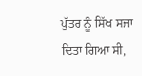ਪੁੱਤਰ ਨੂੰ ਸਿੱਖ ਸਜਾ ਦਿਤਾ ਗਿਆ ਸੀ,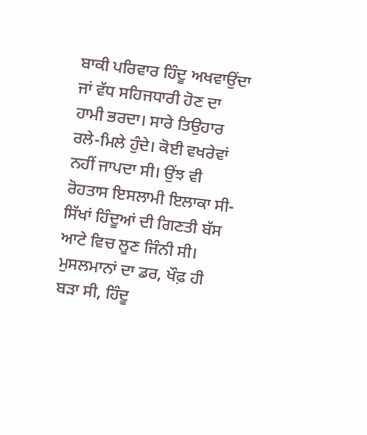ਬਾਕੀ ਪਰਿਵਾਰ ਹਿੰਦੂ ਅਖਵਾਉਂਦਾ ਜਾਂ ਵੱਧ ਸਹਿਜਧਾਰੀ ਹੋਣ ਦਾ ਹਾਮੀ ਭਰਦਾ। ਸਾਰੇ ਤਿਉਹਾਰ ਰਲੇ-ਮਿਲੇ ਹੁੰਦੇ। ਕੋਈ ਵਖਰੇਵਾਂ ਨਹੀਂ ਜਾਪਦਾ ਸੀ। ਉਂਝ ਵੀ ਰੋਹਤਾਸ ਇਸਲਾਮੀ ਇਲਾਕਾ ਸੀ-ਸਿੱਖਾਂ ਹਿੰਦੂਆਂ ਦੀ ਗਿਣਤੀ ਬੱਸ ਆਟੇ ਵਿਚ ਲੂਣ ਜਿੰਨੀ ਸੀ। ਮੁਸਲਮਾਨਾਂ ਦਾ ਡਰ, ਖੌਫ਼ ਹੀ ਬੜਾ ਸੀ, ਹਿੰਦੂ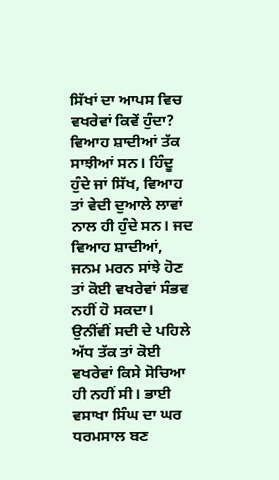ਸਿੱਖਾਂ ਦਾ ਆਪਸ ਵਿਚ ਵਖਰੇਵਾਂ ਕਿਵੇਂ ਹੁੰਦਾ? ਵਿਆਹ ਸ਼ਾਦੀਆਂ ਤੱਕ ਸਾਝੀਆਂ ਸਨ। ਹਿੰਦੂ ਹੁੰਦੇ ਜਾਂ ਸਿੱਖ, ਵਿਆਹ ਤਾਂ ਵੇਦੀ ਦੁਆਲੇ ਲਾਵਾਂ ਨਾਲ ਹੀ ਹੁੰਦੇ ਸਨ। ਜਦ ਵਿਆਹ ਸ਼ਾਦੀਆਂ, ਜਨਮ ਮਰਨ ਸਾਂਝੇ ਹੋਣ ਤਾਂ ਕੋਈ ਵਖਰੇਵਾਂ ਸੰਭਵ ਨਹੀਂ ਹੋ ਸਕਦਾ। ਉਨੀਂਵੀਂ ਸਦੀ ਦੇ ਪਹਿਲੇ ਅੱਧ ਤੱਕ ਤਾਂ ਕੋਈ ਵਖਰੇਵਾਂ ਕਿਸੇ ਸੋਚਿਆ ਹੀ ਨਹੀਂ ਸੀ। ਭਾਈ ਵਸਾਖਾ ਸਿੰਘ ਦਾ ਘਰ ਧਰਮਸਾਲ ਬਣ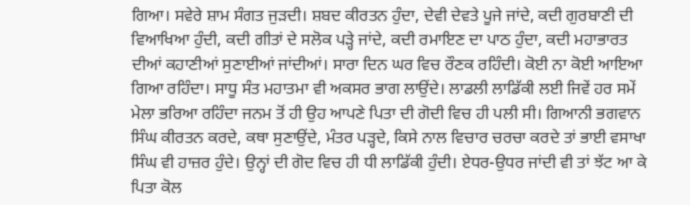ਗਿਆ। ਸਵੇਰੇ ਸ਼ਾਮ ਸੰਗਤ ਜੁੜਦੀ। ਸ਼ਬਦ ਕੀਰਤਨ ਹੁੰਦਾ, ਦੇਵੀ ਦੇਵਤੇ ਪੂਜੇ ਜਾਂਦੇ, ਕਦੀ ਗੁਰਬਾਣੀ ਦੀ ਵਿਆਖਿਆ ਹੁੰਦੀ, ਕਦੀ ਗੀਤਾਂ ਦੇ ਸਲੋਕ ਪੜ੍ਹੇ ਜਾਂਦੇ, ਕਦੀ ਰਮਾਇਣ ਦਾ ਪਾਠ ਹੁੰਦਾ, ਕਦੀ ਮਹਾਭਾਰਤ ਦੀਆਂ ਕਹਾਣੀਆਂ ਸੁਣਾਈਆਂ ਜਾਂਦੀਆਂ। ਸਾਰਾ ਦਿਨ ਘਰ ਵਿਚ ਰੌਣਕ ਰਹਿੰਦੀ। ਕੋਈ ਨਾ ਕੋਈ ਆਇਆ ਗਿਆ ਰਹਿੰਦਾ। ਸਾਧੂ ਸੰਤ ਮਹਾਤਮਾ ਵੀ ਅਕਸਰ ਭਾਗ ਲਾਉਂਦੇ। ਲਾਡਲੀ ਲਾਡਿੱਕੀ ਲਈ ਜਿਵੇਂ ਹਰ ਸਮੇਂ ਮੇਲਾ ਭਰਿਆ ਰਹਿੰਦਾ ਜਨਮ ਤੋਂ ਹੀ ਉਹ ਆਪਣੇ ਪਿਤਾ ਦੀ ਗੋਦੀ ਵਿਚ ਹੀ ਪਲੀ ਸੀ। ਗਿਆਨੀ ਭਗਵਾਨ ਸਿੰਘ ਕੀਰਤਨ ਕਰਦੇ, ਕਥਾ ਸੁਣਾਉਂਦੇ, ਮੰਤਰ ਪੜ੍ਹਦੇ, ਕਿਸੇ ਨਾਲ ਵਿਚਾਰ ਚਰਚਾ ਕਰਦੇ ਤਾਂ ਭਾਈ ਵਸਾਖਾ ਸਿੰਘ ਵੀ ਹਾਜ਼ਰ ਹੁੰਦੇ। ਉਨ੍ਹਾਂ ਦੀ ਗੋਦ ਵਿਚ ਹੀ ਧੀ ਲਾਡਿੱਕੀ ਹੁੰਦੀ। ਏਧਰ-ਉਧਰ ਜਾਂਦੀ ਵੀ ਤਾਂ ਝੱਟ ਆ ਕੇ ਪਿਤਾ ਕੋਲ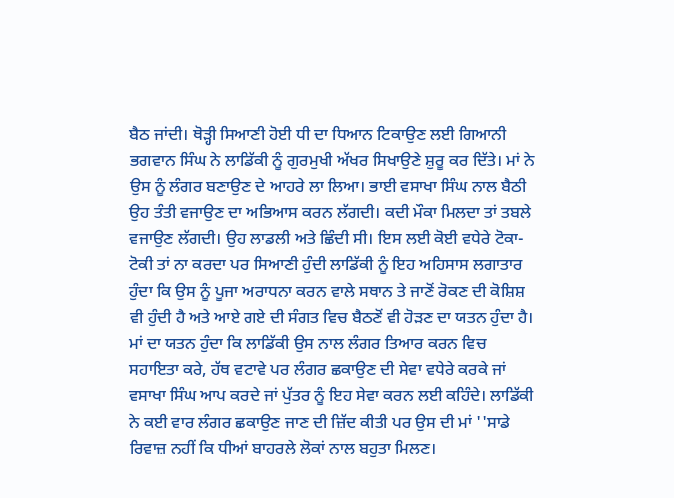ਬੈਠ ਜਾਂਦੀ। ਥੋੜ੍ਹੀ ਸਿਆਣੀ ਹੋਈ ਧੀ ਦਾ ਧਿਆਨ ਟਿਕਾਉਣ ਲਈ ਗਿਆਨੀ ਭਗਵਾਨ ਸਿੰਘ ਨੇ ਲਾਡਿੱਕੀ ਨੂੰ ਗੁਰਮੁਖੀ ਅੱਖਰ ਸਿਖਾਉਣੇ ਸ਼ੁਰੂ ਕਰ ਦਿੱਤੇ। ਮਾਂ ਨੇ ਉਸ ਨੂੰ ਲੰਗਰ ਬਣਾਉਣ ਦੇ ਆਹਰੇ ਲਾ ਲਿਆ। ਭਾਈ ਵਸਾਖਾ ਸਿੰਘ ਨਾਲ ਬੈਠੀ ਉਹ ਤੰਤੀ ਵਜਾਉਣ ਦਾ ਅਭਿਆਸ ਕਰਨ ਲੱਗਦੀ। ਕਦੀ ਮੌਕਾ ਮਿਲਦਾ ਤਾਂ ਤਬਲੇ ਵਜਾਉਣ ਲੱਗਦੀ। ਉਹ ਲਾਡਲੀ ਅਤੇ ਛਿੰਦੀ ਸੀ। ਇਸ ਲਈ ਕੋਈ ਵਧੇਰੇ ਟੋਕਾ-ਟੋਕੀ ਤਾਂ ਨਾ ਕਰਦਾ ਪਰ ਸਿਆਣੀ ਹੁੰਦੀ ਲਾਡਿੱਕੀ ਨੂੰ ਇਹ ਅਹਿਸਾਸ ਲਗਾਤਾਰ ਹੁੰਦਾ ਕਿ ਉਸ ਨੂੰ ਪੂਜਾ ਅਰਾਧਨਾ ਕਰਨ ਵਾਲੇ ਸਥਾਨ ਤੇ ਜਾਣੋਂ ਰੋਕਣ ਦੀ ਕੋਸ਼ਿਸ਼ ਵੀ ਹੁੰਦੀ ਹੈ ਅਤੇ ਆਏ ਗਏ ਦੀ ਸੰਗਤ ਵਿਚ ਬੈਠਣੋਂ ਵੀ ਹੋੜਣ ਦਾ ਯਤਨ ਹੁੰਦਾ ਹੈ। ਮਾਂ ਦਾ ਯਤਨ ਹੁੰਦਾ ਕਿ ਲਾਡਿੱਕੀ ਉਸ ਨਾਲ ਲੰਗਰ ਤਿਆਰ ਕਰਨ ਵਿਚ ਸਹਾਇਤਾ ਕਰੇ, ਹੱਥ ਵਟਾਵੇ ਪਰ ਲੰਗਰ ਛਕਾਉਣ ਦੀ ਸੇਵਾ ਵਧੇਰੇ ਕਰਕੇ ਜਾਂ ਵਸਾਖਾ ਸਿੰਘ ਆਪ ਕਰਦੇ ਜਾਂ ਪੁੱਤਰ ਨੂੰ ਇਹ ਸੇਵਾ ਕਰਨ ਲਈ ਕਹਿੰਦੇ। ਲਾਡਿੱਕੀ ਨੇ ਕਈ ਵਾਰ ਲੰਗਰ ਛਕਾਉਣ ਜਾਣ ਦੀ ਜ਼ਿੱਦ ਕੀਤੀ ਪਰ ਉਸ ਦੀ ਮਾਂ ''ਸਾਡੇ ਰਿਵਾਜ਼ ਨਹੀਂ ਕਿ ਧੀਆਂ ਬਾਹਰਲੇ ਲੋਕਾਂ ਨਾਲ ਬਹੁਤਾ ਮਿਲਣ।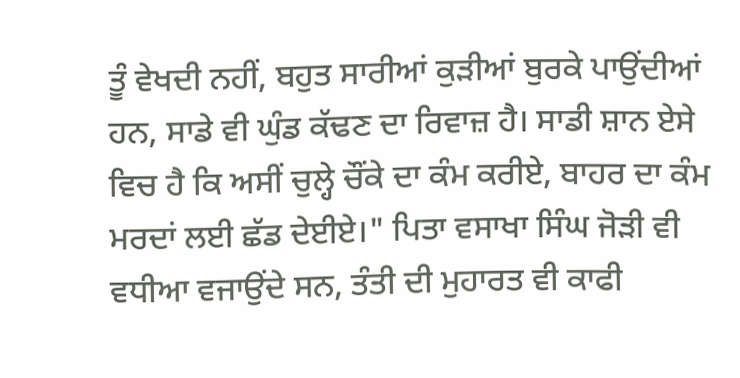ਤੂੰ ਵੇਖਦੀ ਨਹੀਂ, ਬਹੁਤ ਸਾਰੀਆਂ ਕੁੜੀਆਂ ਬੁਰਕੇ ਪਾਉਂਦੀਆਂ ਹਨ, ਸਾਡੇ ਵੀ ਘੁੰਡ ਕੱਢਣ ਦਾ ਰਿਵਾਜ਼ ਹੈ। ਸਾਡੀ ਸ਼ਾਨ ਏਸੇ ਵਿਚ ਹੈ ਕਿ ਅਸੀਂ ਚੁਲ੍ਹੇ ਚੌਂਕੇ ਦਾ ਕੰਮ ਕਰੀਏ, ਬਾਹਰ ਦਾ ਕੰਮ ਮਰਦਾਂ ਲਈ ਛੱਡ ਦੇਈਏ।" ਪਿਤਾ ਵਸਾਖਾ ਸਿੰਘ ਜੋੜੀ ਵੀ ਵਧੀਆ ਵਜਾਉਂਦੇ ਸਨ, ਤੰਤੀ ਦੀ ਮੁਹਾਰਤ ਵੀ ਕਾਫੀ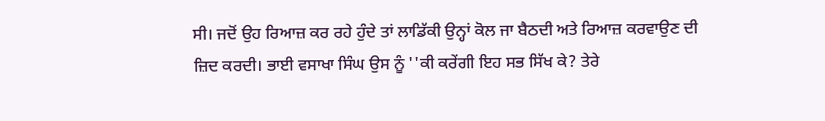ਸੀ। ਜਦੋਂ ਉਹ ਰਿਆਜ਼ ਕਰ ਰਹੇ ਹੁੰਦੇ ਤਾਂ ਲਾਡਿੱਕੀ ਉਨ੍ਹਾਂ ਕੋਲ ਜਾ ਬੈਠਦੀ ਅਤੇ ਰਿਆਜ਼ ਕਰਵਾਉਣ ਦੀ ਜ਼ਿਦ ਕਰਦੀ। ਭਾਈ ਵਸਾਖਾ ਸਿੰਘ ਉਸ ਨੂੰ ''ਕੀ ਕਰੇਂਗੀ ਇਹ ਸਭ ਸਿੱਖ ਕੇ? ਤੇਰੇ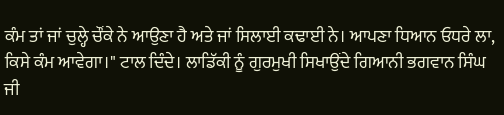ਕੰਮ ਤਾਂ ਜਾਂ ਚੁਲ੍ਹੇ ਚੌਂਕੇ ਨੇ ਆਉਣਾ ਹੈ ਅਤੇ ਜਾਂ ਸਿਲਾਈ ਕਢਾਈ ਨੇ। ਆਪਣਾ ਧਿਆਨ ਓਧਰੇ ਲਾ, ਕਿਸੇ ਕੰਮ ਆਵੇਗਾ।" ਟਾਲ ਦਿੰਦੇ। ਲਾਡਿੱਕੀ ਨੂੰ ਗੁਰਮੁਖੀ ਸਿਖਾਉਂਦੇ ਗਿਆਨੀ ਭਗਵਾਨ ਸਿੰਘ ਜੀ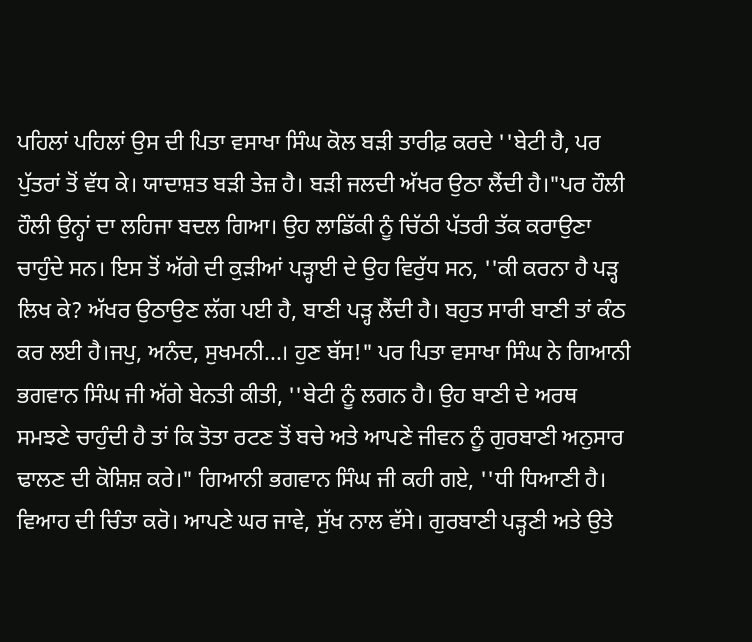ਪਹਿਲਾਂ ਪਹਿਲਾਂ ਉਸ ਦੀ ਪਿਤਾ ਵਸਾਖਾ ਸਿੰਘ ਕੋਲ ਬੜੀ ਤਾਰੀਫ਼ ਕਰਦੇ ''ਬੇਟੀ ਹੈ, ਪਰ ਪੁੱਤਰਾਂ ਤੋਂ ਵੱਧ ਕੇ। ਯਾਦਾਸ਼ਤ ਬੜੀ ਤੇਜ਼ ਹੈ। ਬੜੀ ਜਲਦੀ ਅੱਖਰ ਉਠਾ ਲੈਂਦੀ ਹੈ।"ਪਰ ਹੌਲੀ ਹੌਲੀ ਉਨ੍ਹਾਂ ਦਾ ਲਹਿਜਾ ਬਦਲ ਗਿਆ। ਉਹ ਲਾਡਿੱਕੀ ਨੂੰ ਚਿੱਠੀ ਪੱਤਰੀ ਤੱਕ ਕਰਾਉਣਾ ਚਾਹੁੰਦੇ ਸਨ। ਇਸ ਤੋਂ ਅੱਗੇ ਦੀ ਕੁੜੀਆਂ ਪੜ੍ਹਾਈ ਦੇ ਉਹ ਵਿਰੁੱਧ ਸਨ, ''ਕੀ ਕਰਨਾ ਹੈ ਪੜ੍ਹ ਲਿਖ ਕੇ? ਅੱਖਰ ਉਠਾਉਣ ਲੱਗ ਪਈ ਹੈ, ਬਾਣੀ ਪੜ੍ਹ ਲੈਂਦੀ ਹੈ। ਬਹੁਤ ਸਾਰੀ ਬਾਣੀ ਤਾਂ ਕੰਠ ਕਰ ਲਈ ਹੈ।ਜਪੁ, ਅਨੰਦ, ਸੁਖਮਨੀ...। ਹੁਣ ਬੱਸ!" ਪਰ ਪਿਤਾ ਵਸਾਖਾ ਸਿੰਘ ਨੇ ਗਿਆਨੀ ਭਗਵਾਨ ਸਿੰਘ ਜੀ ਅੱਗੇ ਬੇਨਤੀ ਕੀਤੀ, ''ਬੇਟੀ ਨੂੰ ਲਗਨ ਹੈ। ਉਹ ਬਾਣੀ ਦੇ ਅਰਥ ਸਮਝਣੇ ਚਾਹੁੰਦੀ ਹੈ ਤਾਂ ਕਿ ਤੋਤਾ ਰਟਣ ਤੋਂ ਬਚੇ ਅਤੇ ਆਪਣੇ ਜੀਵਨ ਨੂੰ ਗੁਰਬਾਣੀ ਅਨੁਸਾਰ ਢਾਲਣ ਦੀ ਕੋਸ਼ਿਸ਼ ਕਰੇ।" ਗਿਆਨੀ ਭਗਵਾਨ ਸਿੰਘ ਜੀ ਕਹੀ ਗਏ, ''ਧੀ ਧਿਆਣੀ ਹੈ। ਵਿਆਹ ਦੀ ਚਿੰਤਾ ਕਰੋ। ਆਪਣੇ ਘਰ ਜਾਵੇ, ਸੁੱਖ ਨਾਲ ਵੱਸੇ। ਗੁਰਬਾਣੀ ਪੜ੍ਹਣੀ ਅਤੇ ਉਤੇ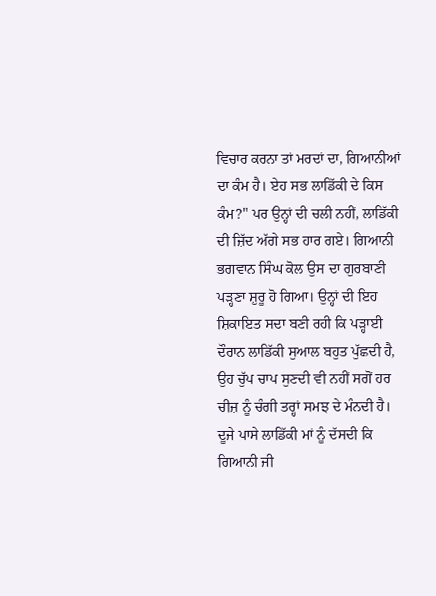ਵਿਚਾਰ ਕਰਨਾ ਤਾਂ ਮਰਦਾਂ ਦਾ, ਗਿਆਨੀਆਂ ਦਾ ਕੰਮ ਹੈ। ਏਹ ਸਭ ਲਾਡਿੱਕੀ ਦੇ ਕਿਸ ਕੰਮ?" ਪਰ ਉਨ੍ਹਾਂ ਦੀ ਚਲੀ ਨਹੀਂ, ਲਾਡਿੱਕੀ ਦੀ ਜ਼ਿੱਦ ਅੱਗੇ ਸਭ ਹਾਰ ਗਏ। ਗਿਆਨੀ ਭਗਵਾਨ ਸਿੰਘ ਕੋਲ ਉਸ ਦਾ ਗੁਰਬਾਣੀ ਪੜ੍ਹਣਾ ਸ਼ੁਰੂ ਹੋ ਗਿਆ। ਉਨ੍ਹਾਂ ਦੀ ਇਹ ਸ਼ਿਕਾਇਤ ਸਦਾ ਬਣੀ ਰਹੀ ਕਿ ਪੜ੍ਹਾਈ ਦੌਰਾਨ ਲਾਡਿੱਕੀ ਸੁਆਲ ਬਹੁਤ ਪੁੱਛਦੀ ਹੈ, ਉਹ ਚੁੱਪ ਚਾਪ ਸੁਣਦੀ ਵੀ ਨਹੀਂ ਸਗੋਂ ਹਰ ਚੀਜ਼ ਨੂੰ ਚੰਗੀ ਤਰ੍ਹਾਂ ਸਮਝ ਦੇ ਮੰਨਦੀ ਹੈ। ਦੂਜੇ ਪਾਸੇ ਲਾਡਿੱਕੀ ਮਾਂ ਨੂੰ ਦੱਸਦੀ ਕਿ ਗਿਆਨੀ ਜੀ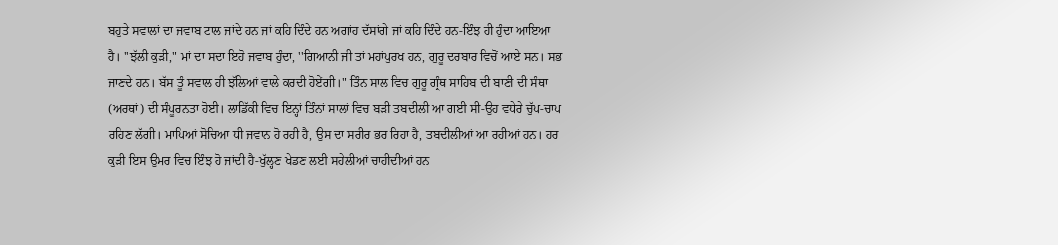ਬਹੁਤੇ ਸਵਾਲਾਂ ਦਾ ਜਵਾਬ ਟਾਲ ਜਾਂਦੇ ਹਨ ਜਾਂ ਕਹਿ ਦਿੰਦੇ ਹਨ ਅਗਾਂਹ ਦੱਸਾਂਗੇ ਜਾਂ ਕਹਿ ਦਿੰਦੇ ਹਨ-ਇੰਝ ਹੀ ਹੁੰਦਾ ਆਇਆ ਹੈ। ''ਝੱਲੀ ਕੁੜੀ," ਮਾਂ ਦਾ ਸਦਾ ਇਹੋ ਜਵਾਬ ਹੁੰਦਾ, ''ਗਿਆਨੀ ਜੀ ਤਾਂ ਮਹਾਂਪੁਰਖ ਹਨ, ਗੁਰੂ ਦਰਬਾਰ ਵਿਚੋਂ ਆਏ ਸਨ। ਸਭ ਜਾਣਦੇ ਹਨ। ਬੱਸ ਤੂੰ ਸਵਾਲ ਹੀ ਝੱਲਿਆਂ ਵਾਲੇ ਕਰਦੀ ਹੋਏਂਗੀ।" ਤਿੰਨ ਸਾਲ ਵਿਚ ਗੁਰੂ ਗ੍ਰੰਥ ਸਾਹਿਬ ਦੀ ਬਾਣੀ ਦੀ ਸੰਥਾ (ਅਰਥਾਂ) ਦੀ ਸੰਪੂਰਨਤਾ ਹੋਈ। ਲਾਡਿੱਕੀ ਵਿਚ ਇਨ੍ਹਾਂ ਤਿੰਨਾਂ ਸਾਲਾਂ ਵਿਚ ਬੜੀ ਤਬਦੀਲੀ ਆ ਗਈ ਸੀ-ਉਹ ਵਧੇਰੇ ਚੁੱਪ-ਚਾਪ ਰਹਿਣ ਲੱਗੀ। ਮਾਪਿਆਂ ਸੋਚਿਆ ਧੀ ਜਵਾਨ ਹੋ ਰਹੀ ਹੈ, ਉਸ ਦਾ ਸਰੀਰ ਭਰ ਰਿਹਾ ਹੈ, ਤਬਦੀਲੀਆਂ ਆ ਰਹੀਆਂ ਹਨ। ਹਰ ਕੁੜੀ ਇਸ ਉਮਰ ਵਿਚ ਇੰਝ ਹੋ ਜਾਂਦੀ ਹੈ-ਖੁੱਲ੍ਹਣ ਖੇਡਣ ਲਈ ਸਹੇਲੀਆਂ ਚਾਹੀਦੀਆਂ ਹਨ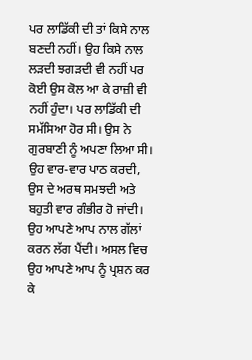ਪਰ ਲਾਡਿੱਕੀ ਦੀ ਤਾਂ ਕਿਸੇ ਨਾਲ ਬਣਦੀ ਨਹੀਂ। ਉਹ ਕਿਸੇ ਨਾਲ ਲੜਦੀ ਝਗੜਦੀ ਵੀ ਨਹੀਂ ਪਰ ਕੋਈ ਉਸ ਕੋਲ ਆ ਕੇ ਰਾਜ਼ੀ ਵੀ ਨਹੀਂ ਹੁੰਦਾ। ਪਰ ਲਾਡਿੱਕੀ ਦੀ ਸਮੱਸਿਆ ਹੋਰ ਸੀ। ਉਸ ਨੇ ਗੁਰਬਾਣੀ ਨੂੰ ਅਪਣਾ ਲਿਆ ਸੀ। ਉਹ ਵਾਰ-ਵਾਰ ਪਾਠ ਕਰਦੀ, ਉਸ ਦੇ ਅਰਥ ਸਮਝਦੀ ਅਤੇ ਬਹੁਤੀ ਵਾਰ ਗੰਭੀਰ ਹੋ ਜਾਂਦੀ। ਉਹ ਆਪਣੇ ਆਪ ਨਾਲ ਗੱਲਾਂ ਕਰਨ ਲੱਗ ਪੈਂਦੀ। ਅਸਲ ਵਿਚ ਉਹ ਆਪਣੇ ਆਪ ਨੂੰ ਪ੍ਰਸ਼ਨ ਕਰ ਕੇ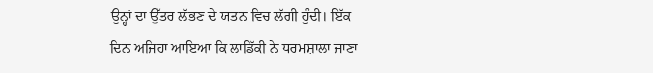ਉਨ੍ਹਾਂ ਦਾ ਉੱਤਰ ਲੱਭਣ ਦੇ ਯਤਨ ਵਿਚ ਲੱਗੀ ਹੁੰਦੀ। ਇੱਕ ਦਿਨ ਅਜਿਹਾ ਆਇਆ ਕਿ ਲਾਡਿੱਕੀ ਨੇ ਧਰਮਸ਼ਾਲਾ ਜਾਣਾ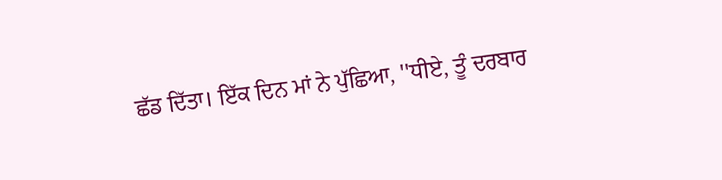ਛੱਡ ਦਿੱਤਾ। ਇੱਕ ਦਿਨ ਮਾਂ ਨੇ ਪੁੱਛਿਆ, ''ਧੀਏ, ਤੂੰ ਦਰਬਾਰ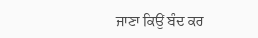ਜਾਣਾ ਕਿਉਂ ਬੰਦ ਕਰ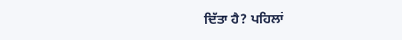ਦਿੱਤਾ ਹੈ? ਪਹਿਲਾਂ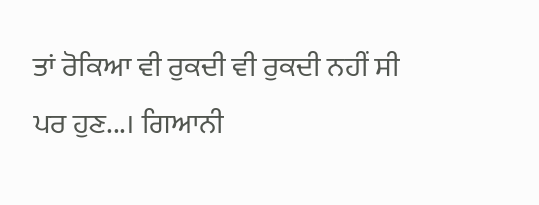ਤਾਂ ਰੋਕਿਆ ਵੀ ਰੁਕਦੀ ਵੀ ਰੁਕਦੀ ਨਹੀਂ ਸੀ ਪਰ ਹੁਣ...। ਗਿਆਨੀ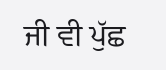ਜੀ ਵੀ ਪੁੱਛ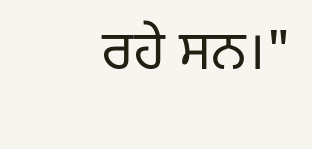ਰਹੇ ਸਨ।"